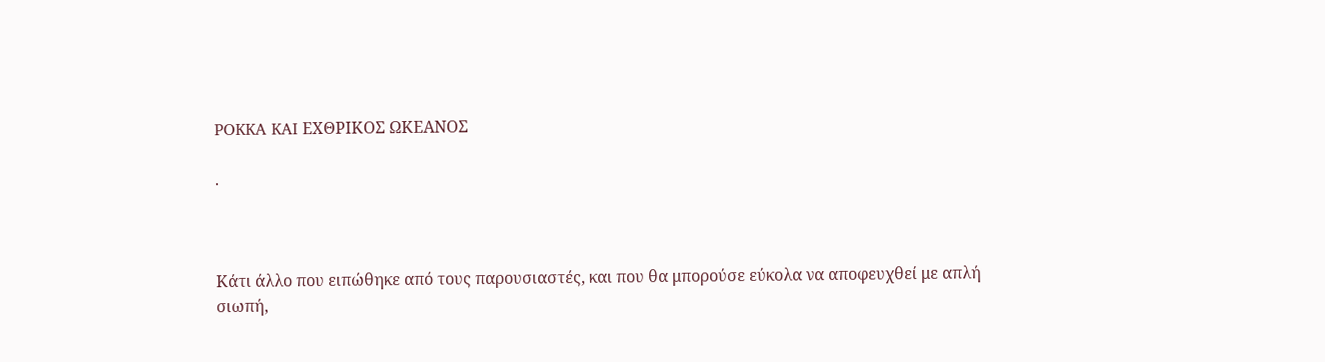POKKA KAI ΕΧΘΡΙΚΟΣ ΩΚΕΑΝΟΣ

.



Κάτι άλλο που ειπώθηκε από τους παρουσιαστές, και που θα μπορούσε εύκολα να αποφευχθεί με απλή σιωπή,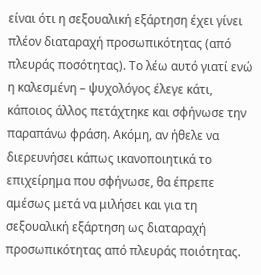είναι ότι η σεξουαλική εξάρτηση έχει γίνει πλέον διαταραχή προσωπικότητας (από πλευράς ποσότητας). Το λέω αυτό γιατί ενώ η καλεσμένη – ψυχολόγος έλεγε κάτι, κάποιος άλλος πετάχτηκε και σφήνωσε την παραπάνω φράση. Ακόμη, αν ήθελε να διερευνήσει κάπως ικανοποιητικά το επιχείρημα που σφήνωσε, θα έπρεπε αμέσως μετά να μιλήσει και για τη σεξουαλική εξάρτηση ως διαταραχή προσωπικότητας από πλευράς ποιότητας.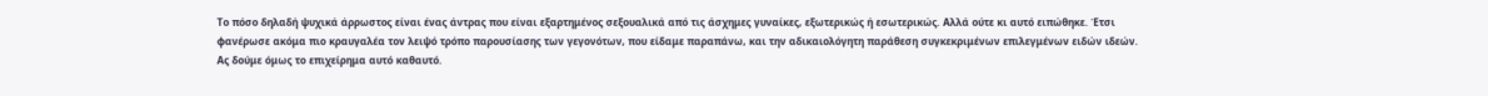Το πόσο δηλαδή ψυχικά άρρωστος είναι ένας άντρας που είναι εξαρτημένος σεξουαλικά από τις άσχημες γυναίκες, εξωτερικώς ή εσωτερικώς. Αλλά ούτε κι αυτό ειπώθηκε. Έτσι φανέρωσε ακόμα πιο κραυγαλέα τον λειψό τρόπο παρουσίασης των γεγονότων, που είδαμε παραπάνω, και την αδικαιολόγητη παράθεση συγκεκριμένων επιλεγμένων ειδών ιδεών. Ας δούμε όμως το επιχείρημα αυτό καθαυτό.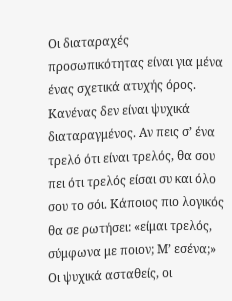Οι διαταραχές προσωπικότητας είναι για μένα ένας σχετικά ατυχής όρος. Κανένας δεν είναι ψυχικά διαταραγμένος. Αν πεις σ’ ένα τρελό ότι είναι τρελός, θα σου πει ότι τρελός είσαι συ και όλο σου το σόι. Κάποιος πιο λογικός θα σε ρωτήσει: «είμαι τρελός, σύμφωνα με ποιον; Μ’ εσένα;» Οι ψυχικά ασταθείς, οι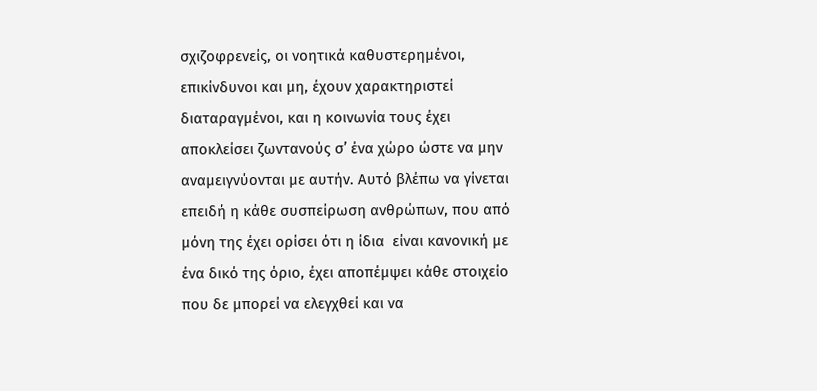σχιζοφρενείς, οι νοητικά καθυστερημένοι, επικίνδυνοι και μη, έχουν χαρακτηριστεί διαταραγμένοι, και η κοινωνία τους έχει αποκλείσει ζωντανούς σ’ ένα χώρο ώστε να μην αναμειγνύονται με αυτήν. Αυτό βλέπω να γίνεται επειδή η κάθε συσπείρωση ανθρώπων, που από μόνη της έχει ορίσει ότι η ίδια  είναι κανονική με ένα δικό της όριο, έχει αποπέμψει κάθε στοιχείο που δε μπορεί να ελεγχθεί και να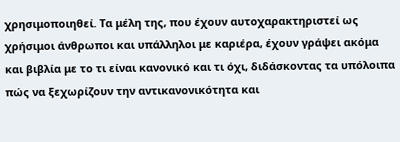χρησιμοποιηθεί. Τα μέλη της, που έχουν αυτοχαρακτηριστεί ως χρήσιμοι άνθρωποι και υπάλληλοι με καριέρα, έχουν γράψει ακόμα και βιβλία με το τι είναι κανονικό και τι όχι, διδάσκοντας τα υπόλοιπα πώς να ξεχωρίζουν την αντικανονικότητα και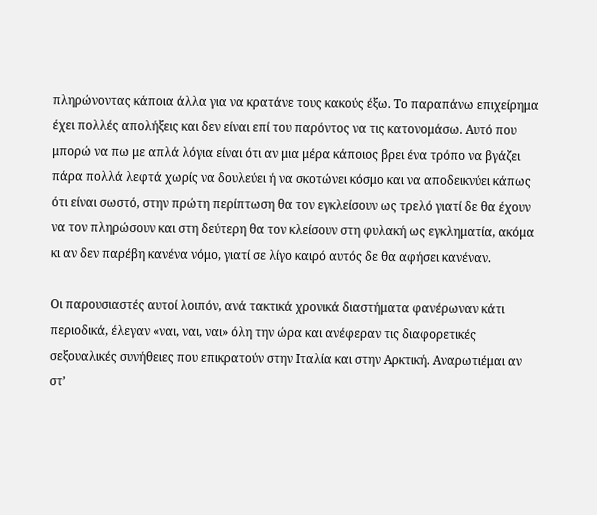πληρώνοντας κάποια άλλα για να κρατάνε τους κακούς έξω. Το παραπάνω επιχείρημα έχει πολλές απολήξεις και δεν είναι επί του παρόντος να τις κατονομάσω. Αυτό που μπορώ να πω με απλά λόγια είναι ότι αν μια μέρα κάποιος βρει ένα τρόπο να βγάζει πάρα πολλά λεφτά χωρίς να δουλεύει ή να σκοτώνει κόσμο και να αποδεικνύει κάπως ότι είναι σωστό, στην πρώτη περίπτωση θα τον εγκλείσουν ως τρελό γιατί δε θα έχουν να τον πληρώσουν και στη δεύτερη θα τον κλείσουν στη φυλακή ως εγκληματία, ακόμα κι αν δεν παρέβη κανένα νόμο, γιατί σε λίγο καιρό αυτός δε θα αφήσει κανέναν.

Οι παρουσιαστές αυτοί λοιπόν, ανά τακτικά χρονικά διαστήματα φανέρωναν κάτι περιοδικά, έλεγαν «ναι, ναι, ναι» όλη την ώρα και ανέφεραν τις διαφορετικές σεξουαλικές συνήθειες που επικρατούν στην Ιταλία και στην Αρκτική. Αναρωτιέμαι αν στ’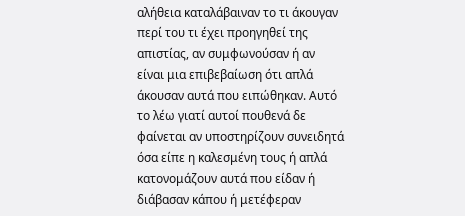αλήθεια καταλάβαιναν το τι άκουγαν περί του τι έχει προηγηθεί της απιστίας, αν συμφωνούσαν ή αν είναι μια επιβεβαίωση ότι απλά άκουσαν αυτά που ειπώθηκαν. Αυτό το λέω γιατί αυτοί πουθενά δε φαίνεται αν υποστηρίζουν συνειδητά όσα είπε η καλεσμένη τους ή απλά κατονομάζουν αυτά που είδαν ή διάβασαν κάπου ή μετέφεραν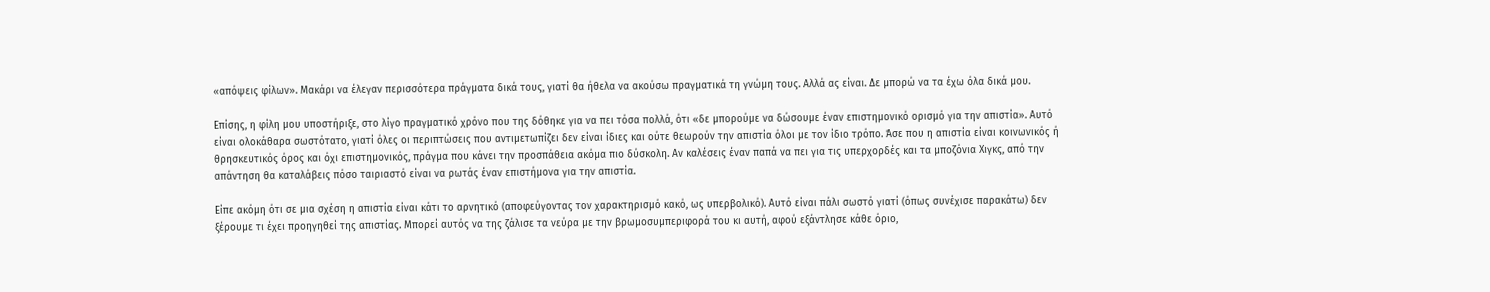«απόψεις φίλων». Μακάρι να έλεγαν περισσότερα πράγματα δικά τους, γιατί θα ήθελα να ακούσω πραγματικά τη γνώμη τους. Αλλά ας είναι. Δε μπορώ να τα έχω όλα δικά μου.

Επίσης, η φίλη μου υποστήριξε, στο λίγο πραγματικό χρόνο που της δόθηκε για να πει τόσα πολλά, ότι «δε μπορούμε να δώσουμε έναν επιστημονικό ορισμό για την απιστία». Αυτό είναι ολοκάθαρα σωστότατο, γιατί όλες οι περιπτώσεις που αντιμετωπίζει δεν είναι ίδιες και ούτε θεωρούν την απιστία όλοι με τον ίδιο τρόπο. Άσε που η απιστία είναι κοινωνικός ή θρησκευτικός όρος και όχι επιστημονικός, πράγμα που κάνει την προσπάθεια ακόμα πιο δύσκολη. Αν καλέσεις έναν παπά να πει για τις υπερχορδές και τα μποζόνια Χιγκς, από την απάντηση θα καταλάβεις πόσο ταιριαστό είναι να ρωτάς έναν επιστήμονα για την απιστία.

Είπε ακόμη ότι σε μια σχέση η απιστία είναι κάτι το αρνητικό (αποφεύγοντας τον χαρακτηρισμό κακό, ως υπερβολικό). Αυτό είναι πάλι σωστό γιατί (όπως συνέχισε παρακάτω) δεν ξέρουμε τι έχει προηγηθεί της απιστίας. Μπορεί αυτός να της ζάλισε τα νεύρα με την βρωμοσυμπεριφορά του κι αυτή, αφού εξάντλησε κάθε όριο,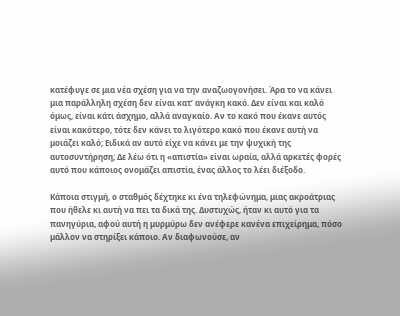κατέφυγε σε μια νέα σχέση για να την αναζωογονήσει. Άρα το να κάνει μια παράλληλη σχέση δεν είναι κατ’ ανάγκη κακό. Δεν είναι και καλό όμως, είναι κάτι άσχημο, αλλά αναγκαίο. Αν το κακό που έκανε αυτός είναι κακότερο, τότε δεν κάνει το λιγότερο κακό που έκανε αυτή να μοιάζει καλό; Ειδικά αν αυτό είχε να κάνει με την ψυχική της αυτοσυντήρηση; Δε λέω ότι η «απιστία» είναι ωραία, αλλά αρκετές φορές αυτό που κάποιος ονομάζει απιστία, ένας άλλος το λέει διέξοδο.

Κάποια στιγμή, ο σταθμός δέχτηκε κι ένα τηλεφώνημα, μιας ακροάτριας που ήθελε κι αυτή να πει τα δικά της. Δυστυχώς, ήταν κι αυτό για τα πανηγύρια, αφού αυτή η μυρμύρω δεν ανέφερε κανένα επιχείρημα, πόσο μάλλον να στηρίξει κάποιο. Αν διαφωνούσε, αν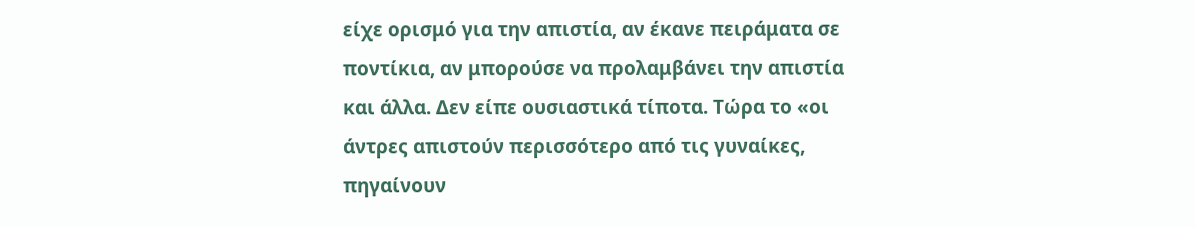είχε ορισμό για την απιστία, αν έκανε πειράματα σε ποντίκια, αν μπορούσε να προλαμβάνει την απιστία και άλλα. Δεν είπε ουσιαστικά τίποτα. Τώρα το «οι άντρες απιστούν περισσότερο από τις γυναίκες, πηγαίνουν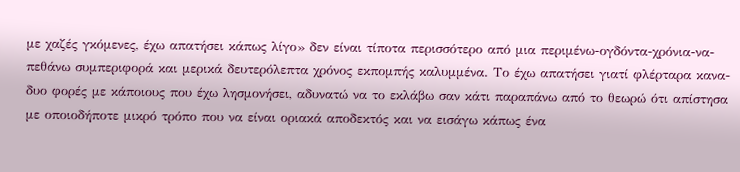με χαζές γκόμενες, έχω απατήσει κάπως λίγο» δεν είναι τίποτα περισσότερο από μια περιμένω-ογδόντα-χρόνια-να-πεθάνω συμπεριφορά και μερικά δευτερόλεπτα χρόνος εκπομπής καλυμμένα. Το έχω απατήσει γιατί φλέρταρα κανα-δυο φορές με κάποιους που έχω λησμονήσει, αδυνατώ να το εκλάβω σαν κάτι παραπάνω από το θεωρώ ότι απίστησα με οποιοδήποτε μικρό τρόπο που να είναι οριακά αποδεκτός και να εισάγω κάπως ένα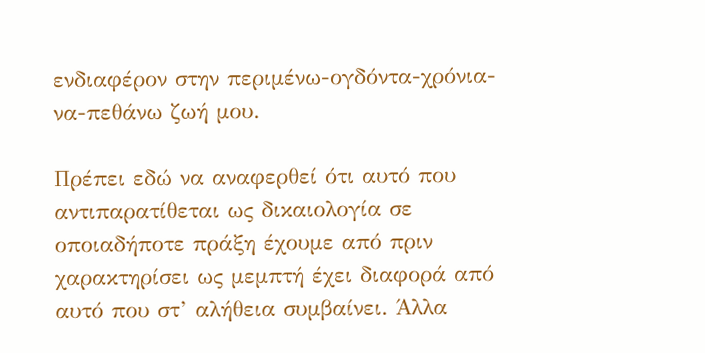ενδιαφέρον στην περιμένω-ογδόντα-χρόνια-να-πεθάνω ζωή μου.

Πρέπει εδώ να αναφερθεί ότι αυτό που αντιπαρατίθεται ως δικαιολογία σε οποιαδήποτε πράξη έχουμε από πριν χαρακτηρίσει ως μεμπτή έχει διαφορά από αυτό που στ’ αλήθεια συμβαίνει. Άλλα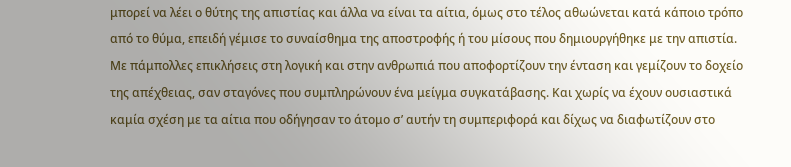μπορεί να λέει ο θύτης της απιστίας και άλλα να είναι τα αίτια, όμως στο τέλος αθωώνεται κατά κάποιο τρόπο από το θύμα, επειδή γέμισε το συναίσθημα της αποστροφής ή του μίσους που δημιουργήθηκε με την απιστία. Με πάμπολλες επικλήσεις στη λογική και στην ανθρωπιά που αποφορτίζουν την ένταση και γεμίζουν το δοχείο της απέχθειας, σαν σταγόνες που συμπληρώνουν ένα μείγμα συγκατάβασης. Και χωρίς να έχουν ουσιαστικά καμία σχέση με τα αίτια που οδήγησαν το άτομο σ’ αυτήν τη συμπεριφορά και δίχως να διαφωτίζουν στο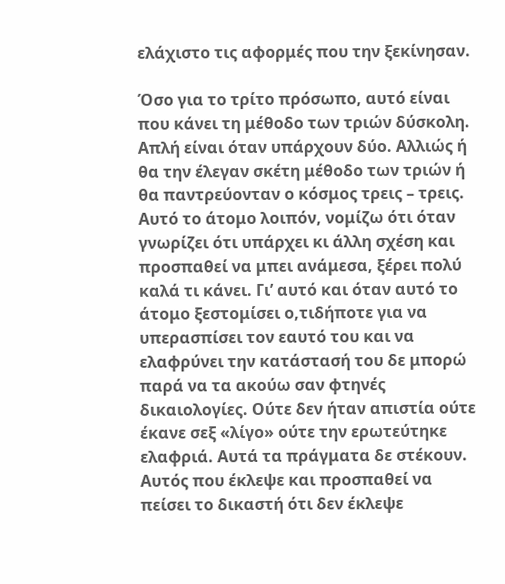ελάχιστο τις αφορμές που την ξεκίνησαν.

Όσο για το τρίτο πρόσωπο, αυτό είναι που κάνει τη μέθοδο των τριών δύσκολη. Απλή είναι όταν υπάρχουν δύο. Αλλιώς ή θα την έλεγαν σκέτη μέθοδο των τριών ή θα παντρεύονταν ο κόσμος τρεις – τρεις. Αυτό το άτομο λοιπόν, νομίζω ότι όταν γνωρίζει ότι υπάρχει κι άλλη σχέση και προσπαθεί να μπει ανάμεσα, ξέρει πολύ καλά τι κάνει. Γι’ αυτό και όταν αυτό το άτομο ξεστομίσει ο,τιδήποτε για να υπερασπίσει τον εαυτό του και να ελαφρύνει την κατάστασή του δε μπορώ παρά να τα ακούω σαν φτηνές δικαιολογίες. Ούτε δεν ήταν απιστία ούτε έκανε σεξ «λίγο» ούτε την ερωτεύτηκε ελαφριά. Αυτά τα πράγματα δε στέκουν. Αυτός που έκλεψε και προσπαθεί να πείσει το δικαστή ότι δεν έκλεψε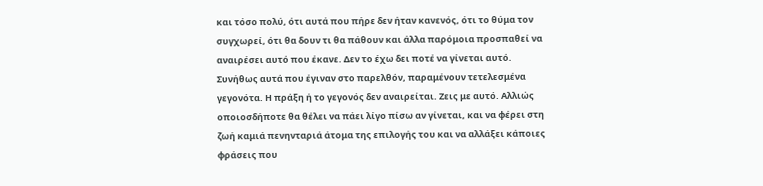και τόσο πολύ, ότι αυτά που πήρε δεν ήταν κανενός, ότι το θύμα τον συγχωρεί, ότι θα δουν τι θα πάθουν και άλλα παρόμοια προσπαθεί να αναιρέσει αυτό που έκανε. Δεν το έχω δει ποτέ να γίνεται αυτό. Συνήθως αυτά που έγιναν στο παρελθόν, παραμένουν τετελεσμένα γεγονότα. Η πράξη ή το γεγονός δεν αναιρείται. Ζεις με αυτό. Αλλιώς οποιοσδήποτε θα θέλει να πάει λίγο πίσω αν γίνεται, και να φέρει στη ζωή καμιά πενηνταριά άτομα της επιλογής του και να αλλάξει κάποιες φράσεις που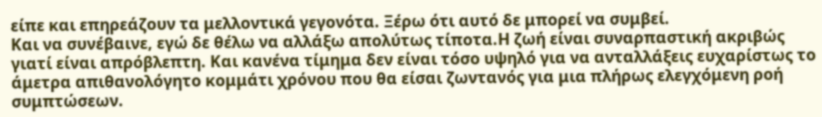είπε και επηρεάζουν τα μελλοντικά γεγονότα. Ξέρω ότι αυτό δε μπορεί να συμβεί.
Και να συνέβαινε, εγώ δε θέλω να αλλάξω απολύτως τίποτα.Η ζωή είναι συναρπαστική ακριβώς γιατί είναι απρόβλεπτη. Και κανένα τίμημα δεν είναι τόσο υψηλό για να ανταλλάξεις ευχαρίστως το άμετρα απιθανολόγητο κομμάτι χρόνου που θα είσαι ζωντανός για μια πλήρως ελεγχόμενη ροή συμπτώσεων.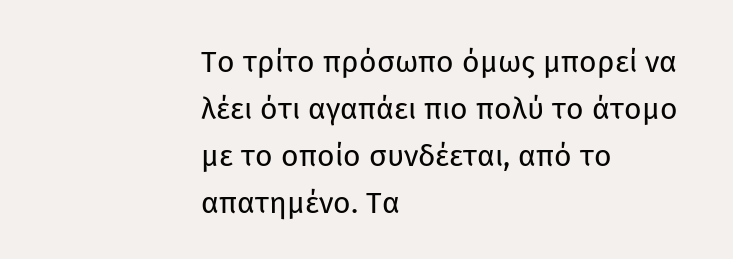Το τρίτο πρόσωπο όμως μπορεί να λέει ότι αγαπάει πιο πολύ το άτομο με το οποίο συνδέεται, από το απατημένο. Τα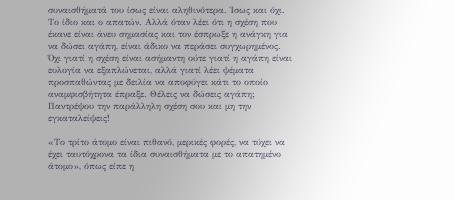συναισθήματά του ίσως είναι αληθινότερα. Ίσως και όχι. Το ίδιο και ο απατών. Αλλά όταν λέει ότι η σχέση που έκανε είναι άνευ σημασίας και τον έσπρωξε η ανάγκη για να δώσει αγάπη, είναι άδικο να περάσει συγχωρημένος. Όχι γιατί η σχέση είναι ασήμαντη ούτε γιατί η αγάπη είναι ευλογία να εξαπλώνεται, αλλά γιατί λέει ψέματα προσπαθώντας με δειλία να αποφύγει κάτι το οποίο αναμφισβήτητα έπραξε. Θέλεις να δώσεις αγάπη; Παντρέψου την παράλληλη σχέση σου και μη την εγκαταλείψεις!

«Το τρίτο άτομο είναι πιθανό, μερικές φορές, να τύχει να έχει ταυτόχρονα τα ίδια συναισθήματα με το απατημένο άτομο», όπως είπε η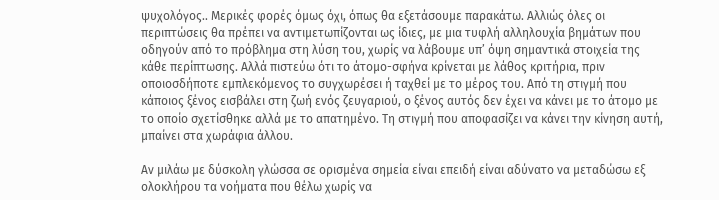ψυχολόγος.. Μερικές φορές όμως όχι, όπως θα εξετάσουμε παρακάτω. Αλλιώς όλες οι περιπτώσεις θα πρέπει να αντιμετωπίζονται ως ίδιες, με μια τυφλή αλληλουχία βημάτων που οδηγούν από το πρόβλημα στη λύση του, χωρίς να λάβουμε υπ’ όψη σημαντικά στοιχεία της κάθε περίπτωσης. Αλλά πιστεύω ότι το άτομο-σφήνα κρίνεται με λάθος κριτήρια, πριν οποιοσδήποτε εμπλεκόμενος το συγχωρέσει ή ταχθεί με το μέρος του. Από τη στιγμή που κάποιος ξένος εισβάλει στη ζωή ενός ζευγαριού, ο ξένος αυτός δεν έχει να κάνει με το άτομο με το οποίο σχετίσθηκε αλλά με το απατημένο. Τη στιγμή που αποφασίζει να κάνει την κίνηση αυτή, μπαίνει στα χωράφια άλλου.

Αν μιλάω με δύσκολη γλώσσα σε ορισμένα σημεία είναι επειδή είναι αδύνατο να μεταδώσω εξ ολοκλήρου τα νοήματα που θέλω χωρίς να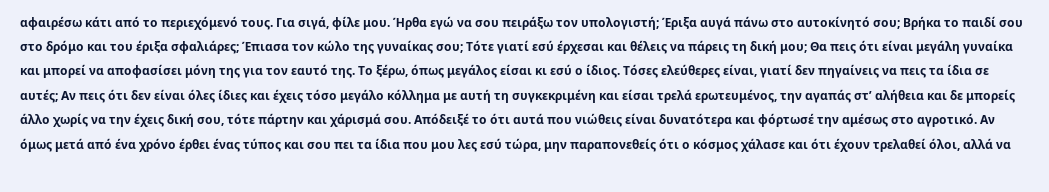αφαιρέσω κάτι από το περιεχόμενό τους. Για σιγά, φίλε μου. Ήρθα εγώ να σου πειράξω τον υπολογιστή; Έριξα αυγά πάνω στο αυτοκίνητό σου; Βρήκα το παιδί σου στο δρόμο και του έριξα σφαλιάρες; Έπιασα τον κώλο της γυναίκας σου; Τότε γιατί εσύ έρχεσαι και θέλεις να πάρεις τη δική μου; Θα πεις ότι είναι μεγάλη γυναίκα και μπορεί να αποφασίσει μόνη της για τον εαυτό της. Το ξέρω, όπως μεγάλος είσαι κι εσύ ο ίδιος. Τόσες ελεύθερες είναι, γιατί δεν πηγαίνεις να πεις τα ίδια σε αυτές; Αν πεις ότι δεν είναι όλες ίδιες και έχεις τόσο μεγάλο κόλλημα με αυτή τη συγκεκριμένη και είσαι τρελά ερωτευμένος, την αγαπάς στ’ αλήθεια και δε μπορείς άλλο χωρίς να την έχεις δική σου, τότε πάρτην και χάρισμά σου. Απόδειξέ το ότι αυτά που νιώθεις είναι δυνατότερα και φόρτωσέ την αμέσως στο αγροτικό. Αν όμως μετά από ένα χρόνο έρθει ένας τύπος και σου πει τα ίδια που μου λες εσύ τώρα, μην παραπονεθείς ότι ο κόσμος χάλασε και ότι έχουν τρελαθεί όλοι, αλλά να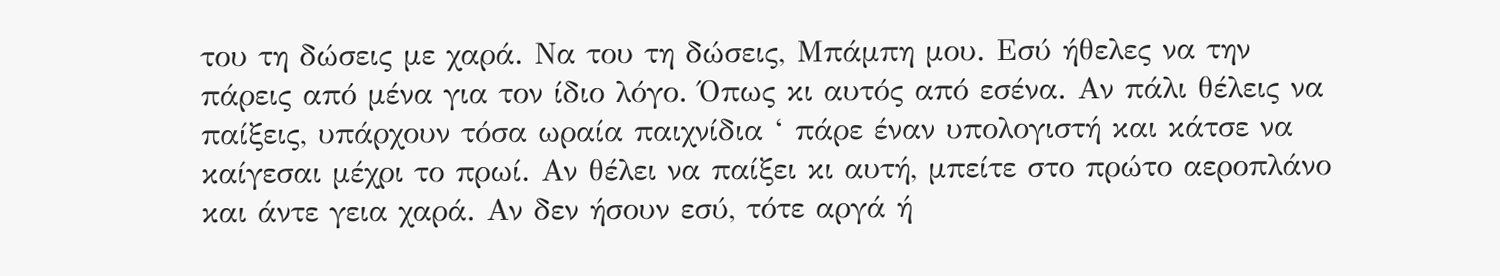του τη δώσεις με χαρά. Να του τη δώσεις, Μπάμπη μου. Εσύ ήθελες να την πάρεις από μένα για τον ίδιο λόγο. Όπως κι αυτός από εσένα. Αν πάλι θέλεις να παίξεις, υπάρχουν τόσα ωραία παιχνίδια ‘ πάρε έναν υπολογιστή και κάτσε να καίγεσαι μέχρι το πρωί. Αν θέλει να παίξει κι αυτή, μπείτε στο πρώτο αεροπλάνο και άντε γεια χαρά. Αν δεν ήσουν εσύ, τότε αργά ή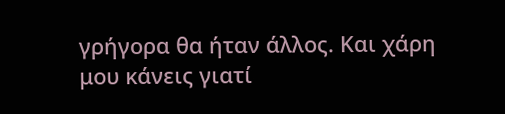γρήγορα θα ήταν άλλος. Και χάρη μου κάνεις γιατί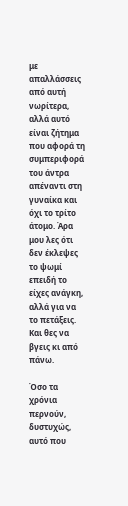με απαλλάσσεις από αυτή νωρίτερα, αλλά αυτό είναι ζήτημα που αφορά τη συμπεριφορά του άντρα απέναντι στη γυναίκα και όχι το τρίτο άτομο. Άρα μου λες ότι δεν έκλεψες το ψωμί επειδή το είχες ανάγκη, αλλά για να το πετάξεις. Και θες να βγεις κι από πάνω.

Όσο τα χρόνια περνούν, δυστυχώς, αυτό που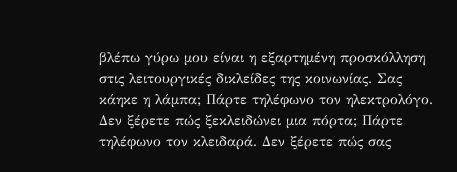βλέπω γύρω μου είναι η εξαρτημένη προσκόλληση στις λειτουργικές δικλείδες της κοινωνίας. Σας κάηκε η λάμπα; Πάρτε τηλέφωνο τον ηλεκτρολόγο. Δεν ξέρετε πώς ξεκλειδώνει μια πόρτα; Πάρτε τηλέφωνο τον κλειδαρά. Δεν ξέρετε πώς σας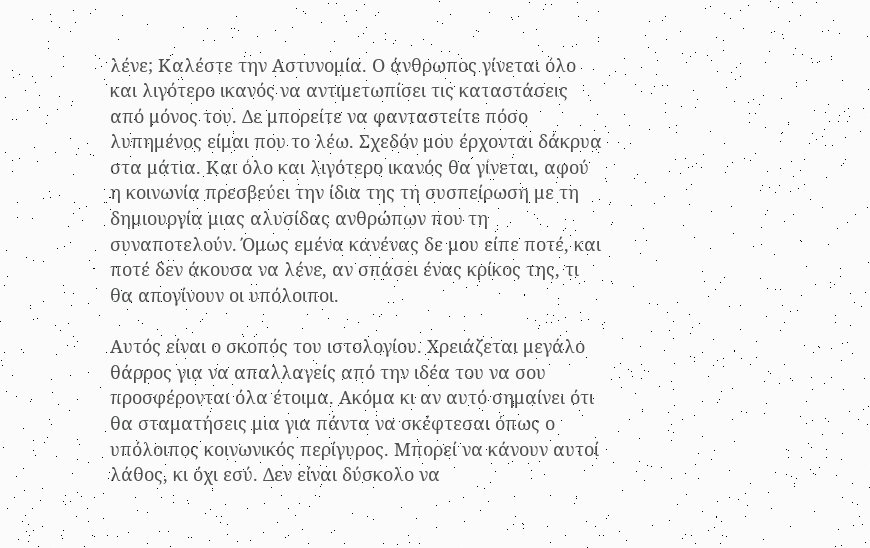λένε; Καλέστε την Αστυνομία. Ο άνθρωπος γίνεται όλο και λιγότερο ικανός να αντιμετωπίσει τις καταστάσεις από μόνος του. Δε μπορείτε να φανταστείτε πόσο λυπημένος είμαι που το λέω. Σχεδόν μου έρχονται δάκρυα στα μάτια. Και όλο και λιγότερο ικανός θα γίνεται, αφού η κοινωνία πρεσβεύει την ίδια της τη συσπείρωση με τη δημιουργία μιας αλυσίδας ανθρώπων που τη συναποτελούν. Όμως εμένα κανένας δε μου είπε ποτέ, και ποτέ δεν άκουσα να λένε, αν σπάσει ένας κρίκος της, τι θα απογίνουν οι υπόλοιποι.

Αυτός είναι ο σκοπός του ιστολογίου. Χρειάζεται μεγάλο θάρρος για να απαλλαγείς από την ιδέα του να σου προσφέρονται όλα έτοιμα. Ακόμα κι αν αυτό σημαίνει ότι θα σταματήσεις μια για πάντα να σκέφτεσαι όπως ο υπόλοιπος κοινωνικός περίγυρος. Μπορεί να κάνουν αυτοί λάθος, κι όχι εσύ. Δεν είναι δύσκολο να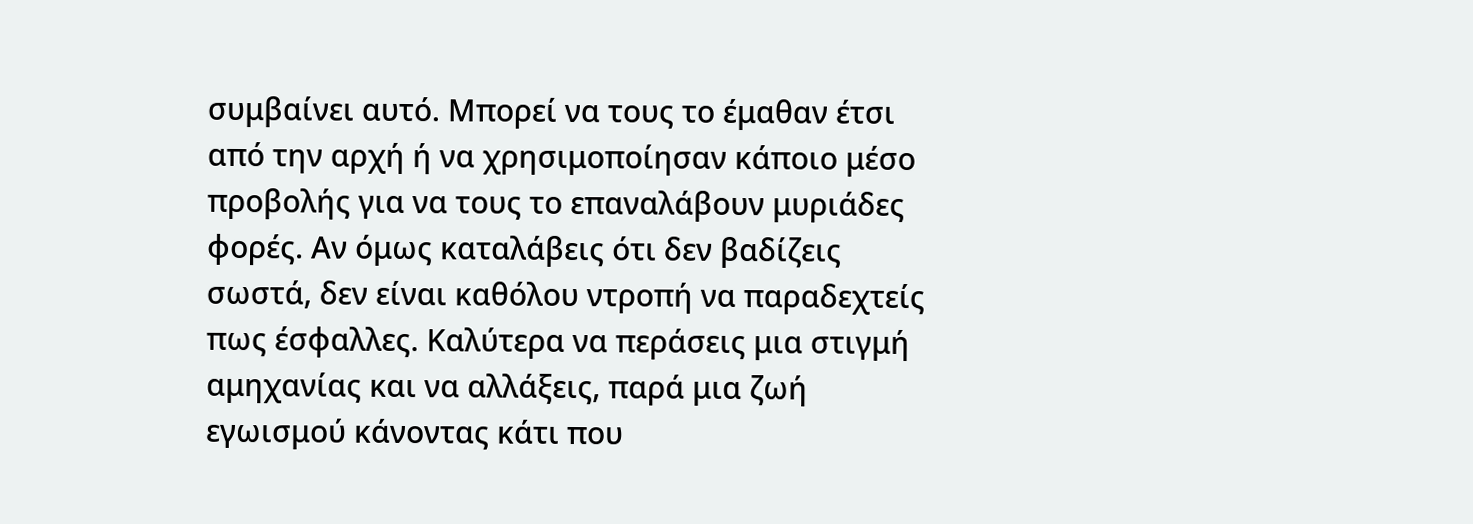συμβαίνει αυτό. Μπορεί να τους το έμαθαν έτσι από την αρχή ή να χρησιμοποίησαν κάποιο μέσο προβολής για να τους το επαναλάβουν μυριάδες φορές. Αν όμως καταλάβεις ότι δεν βαδίζεις σωστά, δεν είναι καθόλου ντροπή να παραδεχτείς πως έσφαλλες. Καλύτερα να περάσεις μια στιγμή αμηχανίας και να αλλάξεις, παρά μια ζωή εγωισμού κάνοντας κάτι που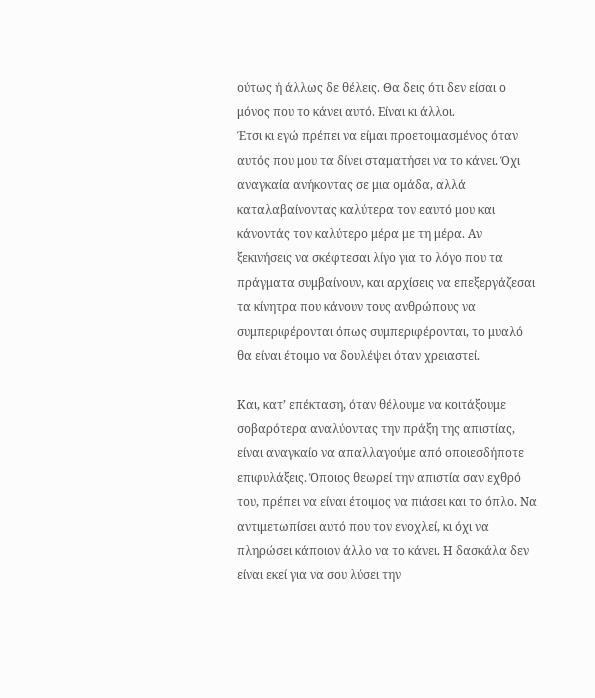ούτως ή άλλως δε θέλεις. Θα δεις ότι δεν είσαι ο μόνος που το κάνει αυτό. Είναι κι άλλοι.
Έτσι κι εγώ πρέπει να είμαι προετοιμασμένος όταν αυτός που μου τα δίνει σταματήσει να το κάνει. Όχι αναγκαία ανήκοντας σε μια ομάδα, αλλά καταλαβαίνοντας καλύτερα τον εαυτό μου και κάνοντάς τον καλύτερο μέρα με τη μέρα. Αν ξεκινήσεις να σκέφτεσαι λίγο για το λόγο που τα πράγματα συμβαίνουν, και αρχίσεις να επεξεργάζεσαι τα κίνητρα που κάνουν τους ανθρώπους να συμπεριφέρονται όπως συμπεριφέρονται, το μυαλό θα είναι έτοιμο να δουλέψει όταν χρειαστεί.

Και, κατ’ επέκταση, όταν θέλουμε να κοιτάξουμε σοβαρότερα αναλύοντας την πράξη της απιστίας, είναι αναγκαίο να απαλλαγούμε από οποιεσδήποτε επιφυλάξεις. Όποιος θεωρεί την απιστία σαν εχθρό του, πρέπει να είναι έτοιμος να πιάσει και το όπλο. Να αντιμετωπίσει αυτό που τον ενοχλεί, κι όχι να πληρώσει κάποιον άλλο να το κάνει. Η δασκάλα δεν είναι εκεί για να σου λύσει την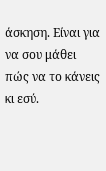άσκηση. Είναι για να σου μάθει πώς να το κάνεις κι εσύ.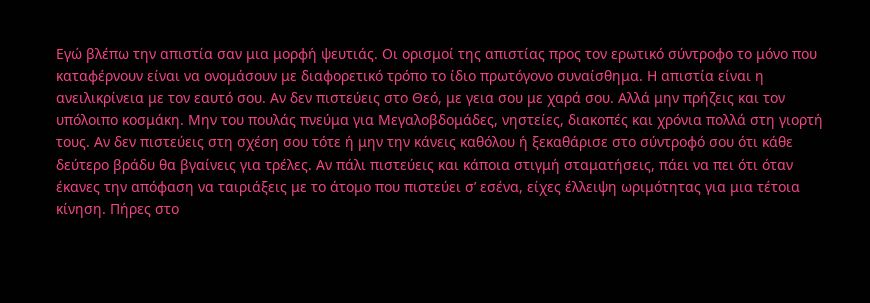Εγώ βλέπω την απιστία σαν μια μορφή ψευτιάς. Οι ορισμοί της απιστίας προς τον ερωτικό σύντροφο το μόνο που καταφέρνουν είναι να ονομάσουν με διαφορετικό τρόπο το ίδιο πρωτόγονο συναίσθημα. Η απιστία είναι η ανειλικρίνεια με τον εαυτό σου. Αν δεν πιστεύεις στο Θεό, με γεια σου με χαρά σου. Αλλά μην πρήζεις και τον υπόλοιπο κοσμάκη. Μην του πουλάς πνεύμα για Μεγαλοβδομάδες, νηστείες, διακοπές και χρόνια πολλά στη γιορτή τους. Αν δεν πιστεύεις στη σχέση σου τότε ή μην την κάνεις καθόλου ή ξεκαθάρισε στο σύντροφό σου ότι κάθε δεύτερο βράδυ θα βγαίνεις για τρέλες. Αν πάλι πιστεύεις και κάποια στιγμή σταματήσεις, πάει να πει ότι όταν έκανες την απόφαση να ταιριάξεις με το άτομο που πιστεύει σ’ εσένα, είχες έλλειψη ωριμότητας για μια τέτοια κίνηση. Πήρες στο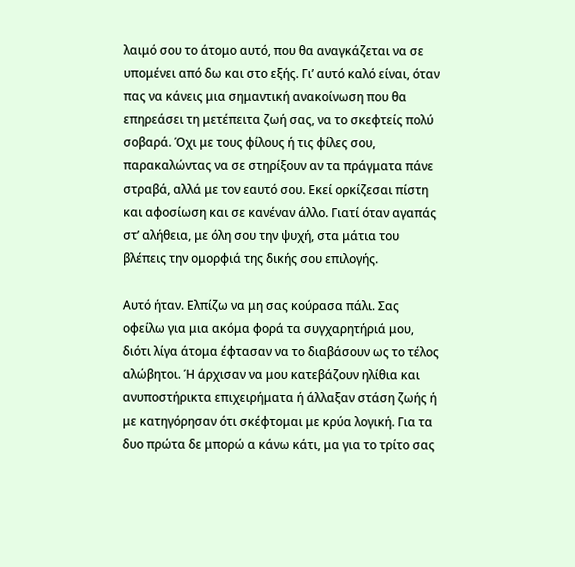λαιμό σου το άτομο αυτό, που θα αναγκάζεται να σε υπομένει από δω και στο εξής. Γι’ αυτό καλό είναι, όταν πας να κάνεις μια σημαντική ανακοίνωση που θα επηρεάσει τη μετέπειτα ζωή σας, να το σκεφτείς πολύ σοβαρά. Όχι με τους φίλους ή τις φίλες σου, παρακαλώντας να σε στηρίξουν αν τα πράγματα πάνε στραβά, αλλά με τον εαυτό σου. Εκεί ορκίζεσαι πίστη και αφοσίωση και σε κανέναν άλλο. Γιατί όταν αγαπάς στ’ αλήθεια, με όλη σου την ψυχή, στα μάτια του βλέπεις την ομορφιά της δικής σου επιλογής.

Αυτό ήταν. Ελπίζω να μη σας κούρασα πάλι. Σας οφείλω για μια ακόμα φορά τα συγχαρητήριά μου, διότι λίγα άτομα έφτασαν να το διαβάσουν ως το τέλος αλώβητοι. Ή άρχισαν να μου κατεβάζουν ηλίθια και ανυποστήρικτα επιχειρήματα ή άλλαξαν στάση ζωής ή με κατηγόρησαν ότι σκέφτομαι με κρύα λογική. Για τα δυο πρώτα δε μπορώ α κάνω κάτι, μα για το τρίτο σας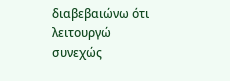διαβεβαιώνω ότι λειτουργώ συνεχώς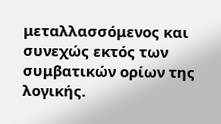μεταλλασσόμενος και συνεχώς εκτός των συμβατικών ορίων της λογικής.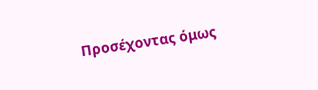Προσέχοντας όμως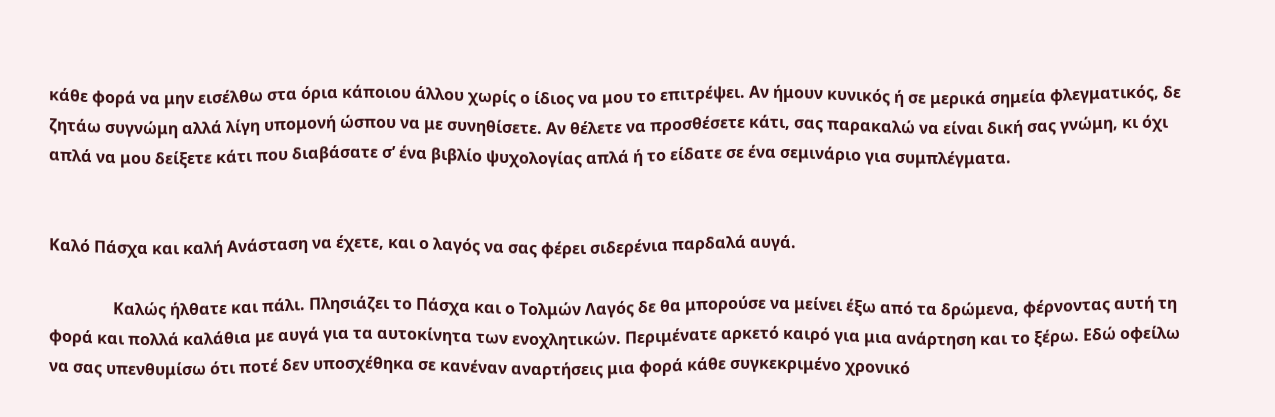κάθε φορά να μην εισέλθω στα όρια κάποιου άλλου χωρίς ο ίδιος να μου το επιτρέψει. Αν ήμουν κυνικός ή σε μερικά σημεία φλεγματικός, δε ζητάω συγνώμη αλλά λίγη υπομονή ώσπου να με συνηθίσετε. Αν θέλετε να προσθέσετε κάτι, σας παρακαλώ να είναι δική σας γνώμη, κι όχι απλά να μου δείξετε κάτι που διαβάσατε σ’ ένα βιβλίο ψυχολογίας απλά ή το είδατε σε ένα σεμινάριο για συμπλέγματα.


Καλό Πάσχα και καλή Ανάσταση να έχετε, και ο λαγός να σας φέρει σιδερένια παρδαλά αυγά.

                Καλώς ήλθατε και πάλι. Πλησιάζει το Πάσχα και ο Τολμών Λαγός δε θα μπορούσε να μείνει έξω από τα δρώμενα, φέρνοντας αυτή τη φορά και πολλά καλάθια με αυγά για τα αυτοκίνητα των ενοχλητικών. Περιμένατε αρκετό καιρό για μια ανάρτηση και το ξέρω. Εδώ οφείλω να σας υπενθυμίσω ότι ποτέ δεν υποσχέθηκα σε κανέναν αναρτήσεις μια φορά κάθε συγκεκριμένο χρονικό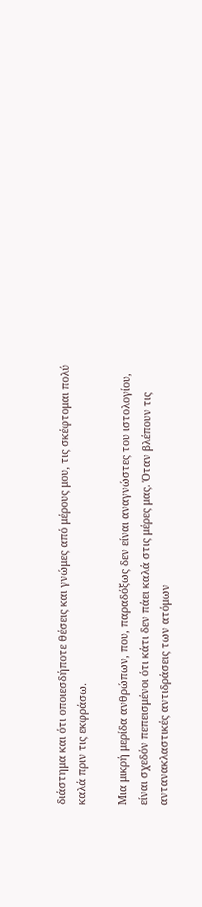διάστημα και ότι οποιεσδήποτε θέσεις και γνώμες από μέρους μου, τις σκέφτομαι πολύ καλά πριν τις εκφράσω.

Μια μικρή μερίδα ανθρώπων, που, παραδόξως δεν είναι αναγνώστες του ιστολογίου, είναι σχεδόν πεπεισμένοι ότι κάτι δεν πάει καλά στις μέρες μας. Όταν βλέπουν τις αντανακλαστικές αντιδράσεις των ατόμων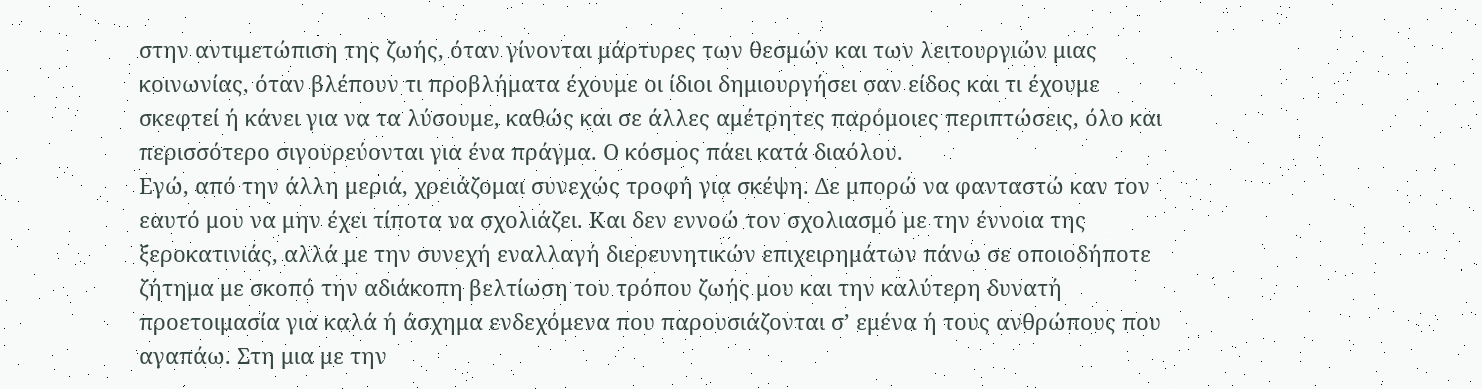στην αντιμετώπιση της ζωής, όταν γίνονται μάρτυρες των θεσμών και των λειτουργιών μιας κοινωνίας, όταν βλέπουν τι προβλήματα έχουμε οι ίδιοι δημιουργήσει σαν είδος και τι έχουμε σκεφτεί ή κάνει για να τα λύσουμε, καθώς και σε άλλες αμέτρητες παρόμοιες περιπτώσεις, όλο και περισσότερο σιγουρεύονται για ένα πράγμα. Ο κόσμος πάει κατά διαόλου.
Εγώ, από την άλλη μεριά, χρειάζομαι συνεχώς τροφή για σκέψη. Δε μπορώ να φανταστώ καν τον εαυτό μου να μην έχει τίποτα να σχολιάζει. Και δεν εννοώ τον σχολιασμό με την έννοια της ξεροκατινιάς, αλλά με την συνεχή εναλλαγή διερευνητικών επιχειρημάτων πάνω σε οποιοδήποτε ζήτημα με σκοπό την αδιάκοπη βελτίωση του τρόπου ζωής μου και την καλύτερη δυνατή προετοιμασία για καλά ή άσχημα ενδεχόμενα που παρουσιάζονται σ’ εμένα ή τους ανθρώπους που αγαπάω. Στη μια με την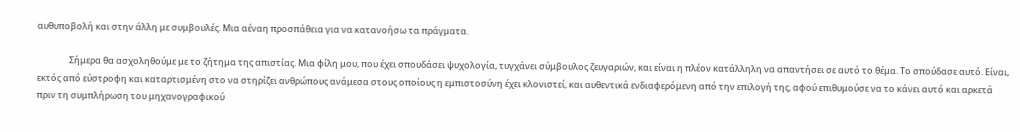αυθυποβολή και στην άλλη με συμβουλές. Μια αέναη προσπάθεια για να κατανοήσω τα πράγματα.

                Σήμερα θα ασχοληθούμε με το ζήτημα της απιστίας. Μια φίλη μου, που έχει σπουδάσει ψυχολογία, τυγχάνει σύμβουλος ζευγαριών, και είναι η πλέον κατάλληλη να απαντήσει σε αυτό το θέμα. Το σπούδασε αυτό. Είναι, εκτός από εύστροφη και καταρτισμένη στο να στηρίζει ανθρώπους ανάμεσα στους οποίους η εμπιστοσύνη έχει κλονιστεί, και αυθεντικά ενδιαφερόμενη από την επιλογή της, αφού επιθυμούσε να το κάνει αυτό και αρκετά πριν τη συμπλήρωση του μηχανογραφικού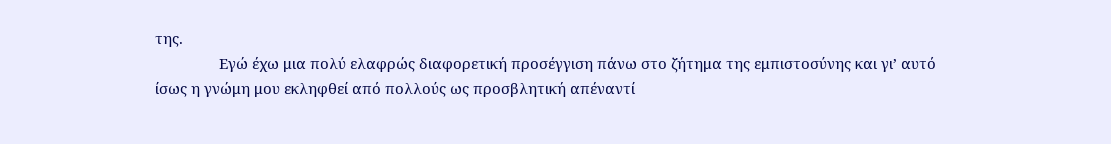της.
                Εγώ έχω μια πολύ ελαφρώς διαφορετική προσέγγιση πάνω στο ζήτημα της εμπιστοσύνης και γι’ αυτό ίσως η γνώμη μου εκληφθεί από πολλούς ως προσβλητική απέναντί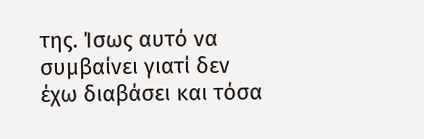της. Ίσως αυτό να συμβαίνει γιατί δεν έχω διαβάσει και τόσα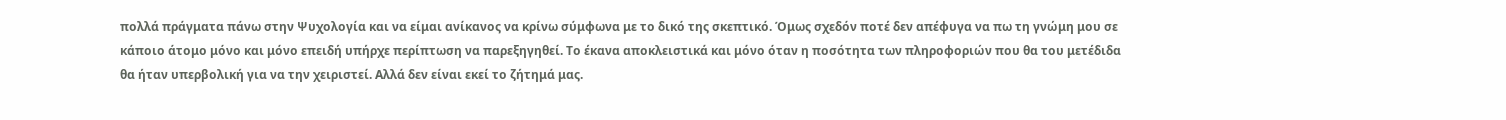πολλά πράγματα πάνω στην Ψυχολογία και να είμαι ανίκανος να κρίνω σύμφωνα με το δικό της σκεπτικό. Όμως σχεδόν ποτέ δεν απέφυγα να πω τη γνώμη μου σε κάποιο άτομο μόνο και μόνο επειδή υπήρχε περίπτωση να παρεξηγηθεί. Το έκανα αποκλειστικά και μόνο όταν η ποσότητα των πληροφοριών που θα του μετέδιδα θα ήταν υπερβολική για να την χειριστεί. Αλλά δεν είναι εκεί το ζήτημά μας.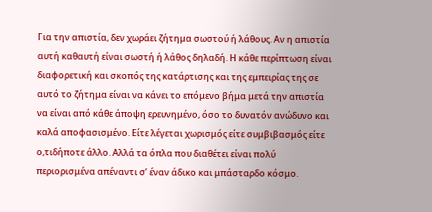Για την απιστία, δεν χωράει ζήτημα σωστού ή λάθους. Αν η απιστία αυτή καθαυτή είναι σωστή ή λάθος δηλαδή. Η κάθε περίπτωση είναι διαφορετική και σκοπός της κατάρτισης και της εμπειρίας της σε αυτό το ζήτημα είναι να κάνει το επόμενο βήμα μετά την απιστία να είναι από κάθε άποψη ερευνημένο, όσο το δυνατόν ανώδυνο και καλά αποφασισμένο. Είτε λέγεται χωρισμός είτε συμβιβασμός είτε ο,τιδήποτε άλλο. Αλλά τα όπλα που διαθέτει είναι πολύ περιορισμένα απέναντι σ’ έναν άδικο και μπάσταρδο κόσμο.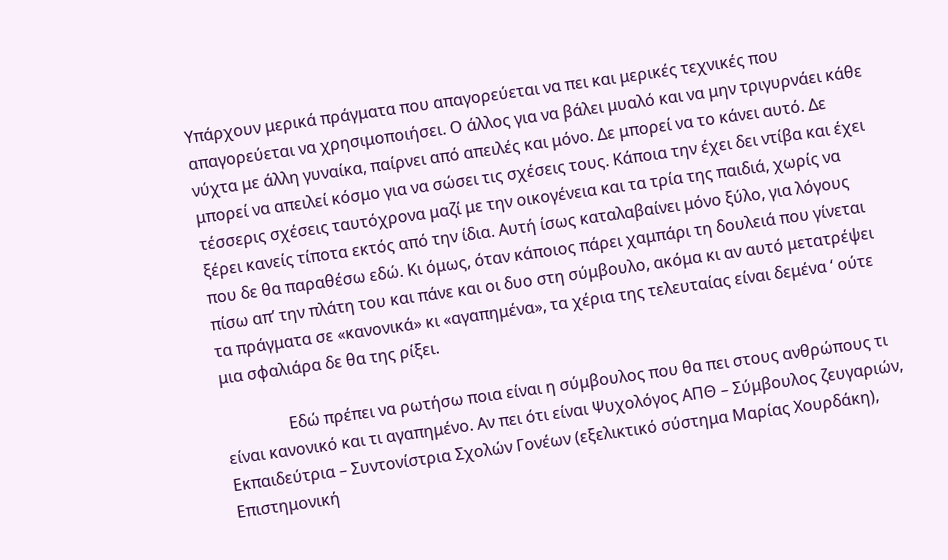Υπάρχουν μερικά πράγματα που απαγορεύεται να πει και μερικές τεχνικές που απαγορεύεται να χρησιμοποιήσει. Ο άλλος για να βάλει μυαλό και να μην τριγυρνάει κάθε νύχτα με άλλη γυναίκα, παίρνει από απειλές και μόνο. Δε μπορεί να το κάνει αυτό. Δε μπορεί να απειλεί κόσμο για να σώσει τις σχέσεις τους. Κάποια την έχει δει ντίβα και έχει τέσσερις σχέσεις ταυτόχρονα μαζί με την οικογένεια και τα τρία της παιδιά, χωρίς να ξέρει κανείς τίποτα εκτός από την ίδια. Αυτή ίσως καταλαβαίνει μόνο ξύλο, για λόγους που δε θα παραθέσω εδώ. Κι όμως, όταν κάποιος πάρει χαμπάρι τη δουλειά που γίνεται πίσω απ’ την πλάτη του και πάνε και οι δυο στη σύμβουλο, ακόμα κι αν αυτό μετατρέψει τα πράγματα σε «κανονικά» κι «αγαπημένα», τα χέρια της τελευταίας είναι δεμένα ‘ ούτε μια σφαλιάρα δε θα της ρίξει.

                Εδώ πρέπει να ρωτήσω ποια είναι η σύμβουλος που θα πει στους ανθρώπους τι είναι κανονικό και τι αγαπημένο. Αν πει ότι είναι Ψυχολόγος ΑΠΘ – Σύμβουλος ζευγαριών, Εκπαιδεύτρια – Συντονίστρια Σχολών Γονέων (εξελικτικό σύστημα Μαρίας Χουρδάκη), Επιστημονική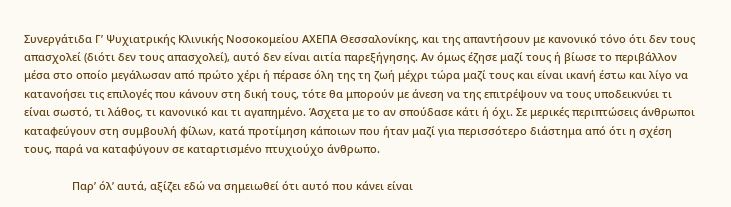Συνεργάτιδα Γ’ Ψυχιατρικής Κλινικής Νοσοκομείου ΑΧΕΠΑ Θεσσαλονίκης, και της απαντήσουν με κανονικό τόνο ότι δεν τους απασχολεί (διότι δεν τους απασχολεί), αυτό δεν είναι αιτία παρεξήγησης. Αν όμως έζησε μαζί τους ή βίωσε το περιβάλλον μέσα στο οποίο μεγάλωσαν από πρώτο χέρι ή πέρασε όλη της τη ζωή μέχρι τώρα μαζί τους και είναι ικανή έστω και λίγο να κατανοήσει τις επιλογές που κάνουν στη δική τους, τότε θα μπορούν με άνεση να της επιτρέψουν να τους υποδεικνύει τι είναι σωστό, τι λάθος, τι κανονικό και τι αγαπημένο. Άσχετα με το αν σπούδασε κάτι ή όχι. Σε μερικές περιπτώσεις άνθρωποι καταφεύγουν στη συμβουλή φίλων, κατά προτίμηση κάποιων που ήταν μαζί για περισσότερο διάστημα από ότι η σχέση τους, παρά να καταφύγουν σε καταρτισμένο πτυχιούχο άνθρωπο.

                Παρ’ όλ’ αυτά, αξίζει εδώ να σημειωθεί ότι αυτό που κάνει είναι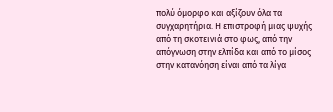πολύ όμορφο και αξίζουν όλα τα συγχαρητήρια. Η επιστροφή μιας ψυχής από τη σκοτεινιά στο φως, από την απόγνωση στην ελπίδα και από το μίσος στην κατανόηση είναι από τα λίγα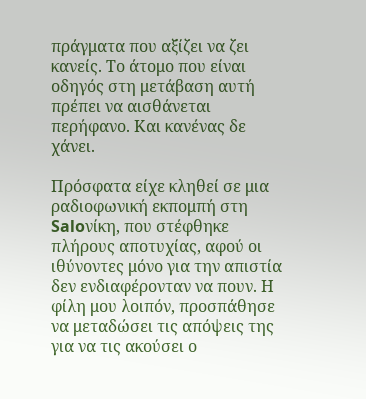πράγματα που αξίζει να ζει κανείς. Το άτομο που είναι οδηγός στη μετάβαση αυτή πρέπει να αισθάνεται περήφανο. Και κανένας δε χάνει.

Πρόσφατα είχε κληθεί σε μια ραδιοφωνική εκπομπή στη Saloνίκη, που στέφθηκε πλήρους αποτυχίας, αφού οι ιθύνοντες μόνο για την απιστία δεν ενδιαφέρονταν να πουν. Η φίλη μου λοιπόν, προσπάθησε να μεταδώσει τις απόψεις της για να τις ακούσει ο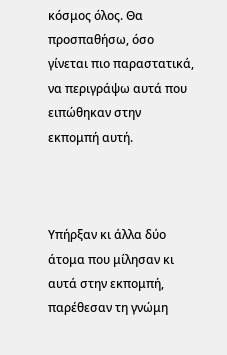κόσμος όλος. Θα προσπαθήσω, όσο γίνεται πιο παραστατικά, να περιγράψω αυτά που ειπώθηκαν στην εκπομπή αυτή.



Υπήρξαν κι άλλα δύο άτομα που μίλησαν κι αυτά στην εκπομπή, παρέθεσαν τη γνώμη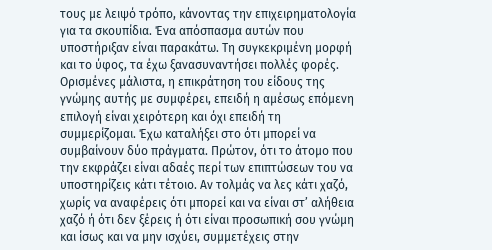τους με λειψό τρόπο, κάνοντας την επιχειρηματολογία για τα σκουπίδια. Ένα απόσπασμα αυτών που υποστήριξαν είναι παρακάτω. Τη συγκεκριμένη μορφή και το ύφος, τα έχω ξανασυναντήσει πολλές φορές. Ορισμένες μάλιστα, η επικράτηση του είδους της γνώμης αυτής με συμφέρει, επειδή η αμέσως επόμενη επιλογή είναι χειρότερη και όχι επειδή τη συμμερίζομαι. Έχω καταλήξει στο ότι μπορεί να συμβαίνουν δύο πράγματα. Πρώτον, ότι το άτομο που την εκφράζει είναι αδαές περί των επιπτώσεων του να υποστηρίζεις κάτι τέτοιο. Αν τολμάς να λες κάτι χαζό, χωρίς να αναφέρεις ότι μπορεί και να είναι στ’ αλήθεια χαζό ή ότι δεν ξέρεις ή ότι είναι προσωπική σου γνώμη και ίσως και να μην ισχύει, συμμετέχεις στην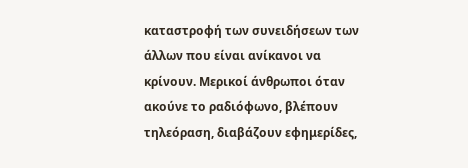καταστροφή των συνειδήσεων των άλλων που είναι ανίκανοι να κρίνουν. Μερικοί άνθρωποι όταν ακούνε το ραδιόφωνο, βλέπουν τηλεόραση, διαβάζουν εφημερίδες,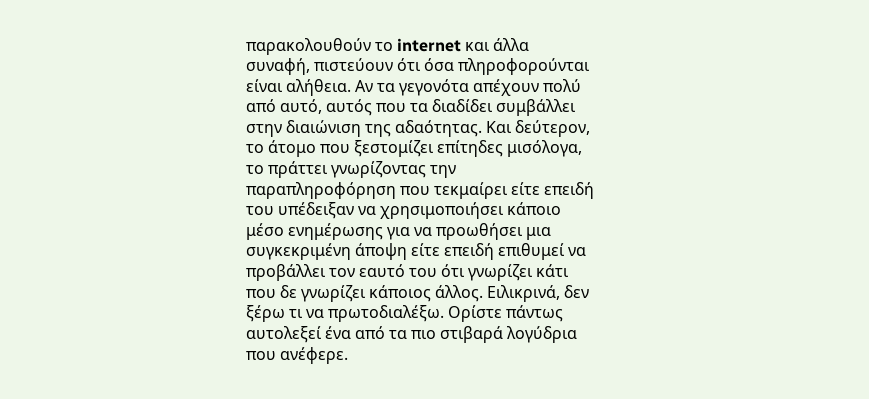παρακολουθούν το internet και άλλα συναφή, πιστεύουν ότι όσα πληροφορούνται είναι αλήθεια. Αν τα γεγονότα απέχουν πολύ από αυτό, αυτός που τα διαδίδει συμβάλλει στην διαιώνιση της αδαότητας. Και δεύτερον, το άτομο που ξεστομίζει επίτηδες μισόλογα, το πράττει γνωρίζοντας την παραπληροφόρηση που τεκμαίρει είτε επειδή του υπέδειξαν να χρησιμοποιήσει κάποιο μέσο ενημέρωσης για να προωθήσει μια συγκεκριμένη άποψη είτε επειδή επιθυμεί να προβάλλει τον εαυτό του ότι γνωρίζει κάτι που δε γνωρίζει κάποιος άλλος. Ειλικρινά, δεν ξέρω τι να πρωτοδιαλέξω. Ορίστε πάντως αυτολεξεί ένα από τα πιο στιβαρά λογύδρια που ανέφερε.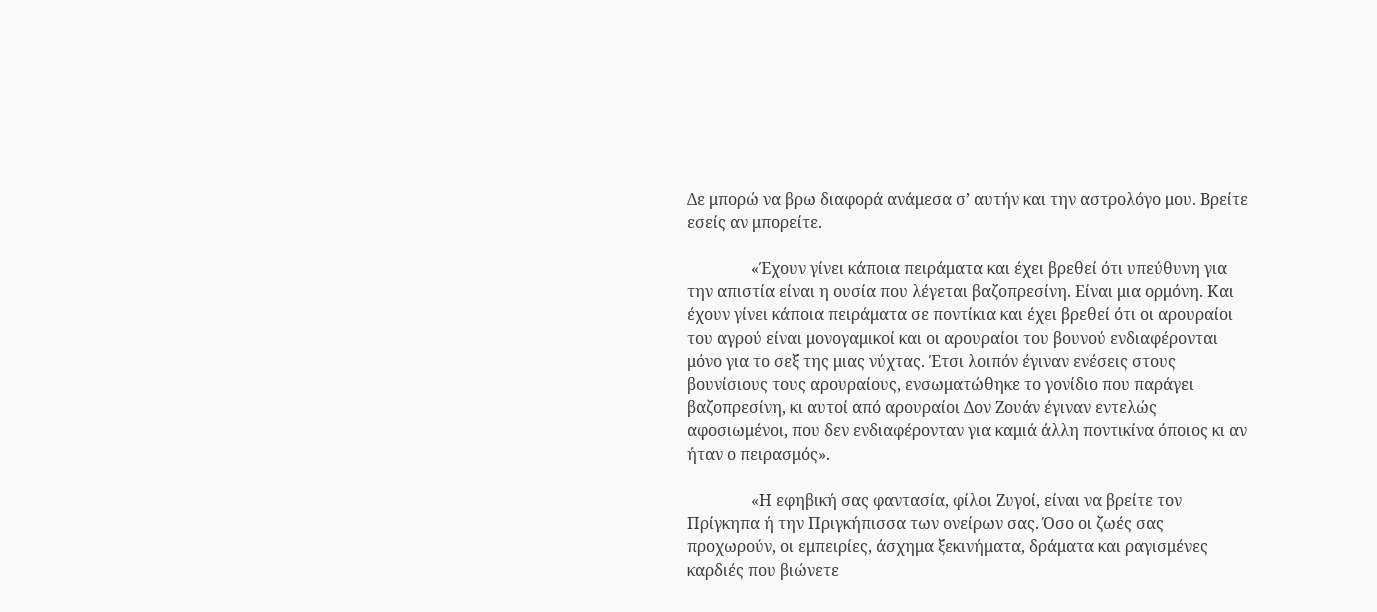Δε μπορώ να βρω διαφορά ανάμεσα σ’ αυτήν και την αστρολόγο μου. Βρείτε εσείς αν μπορείτε.

                «Έχουν γίνει κάποια πειράματα και έχει βρεθεί ότι υπεύθυνη για την απιστία είναι η ουσία που λέγεται βαζοπρεσίνη. Είναι μια ορμόνη. Και έχουν γίνει κάποια πειράματα σε ποντίκια και έχει βρεθεί ότι οι αρουραίοι του αγρού είναι μονογαμικοί και οι αρουραίοι του βουνού ενδιαφέρονται μόνο για το σεξ της μιας νύχτας. Έτσι λοιπόν έγιναν ενέσεις στους βουνίσιους τους αρουραίους, ενσωματώθηκε το γονίδιο που παράγει βαζοπρεσίνη, κι αυτοί από αρουραίοι Δον Ζουάν έγιναν εντελώς αφοσιωμένοι, που δεν ενδιαφέρονταν για καμιά άλλη ποντικίνα όποιος κι αν ήταν ο πειρασμός».

                «Η εφηβική σας φαντασία, φίλοι Ζυγοί, είναι να βρείτε τον Πρίγκηπα ή την Πριγκήπισσα των ονείρων σας. Όσο οι ζωές σας προχωρούν, οι εμπειρίες, άσχημα ξεκινήματα, δράματα και ραγισμένες καρδιές που βιώνετε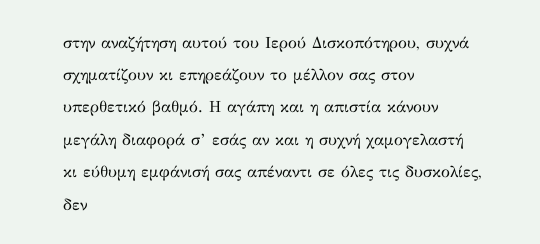στην αναζήτηση αυτού του Ιερού Δισκοπότηρου, συχνά σχηματίζουν κι επηρεάζουν το μέλλον σας στον υπερθετικό βαθμό. Η αγάπη και η απιστία κάνουν μεγάλη διαφορά σ’ εσάς αν και η συχνή χαμογελαστή κι εύθυμη εμφάνισή σας απέναντι σε όλες τις δυσκολίες, δεν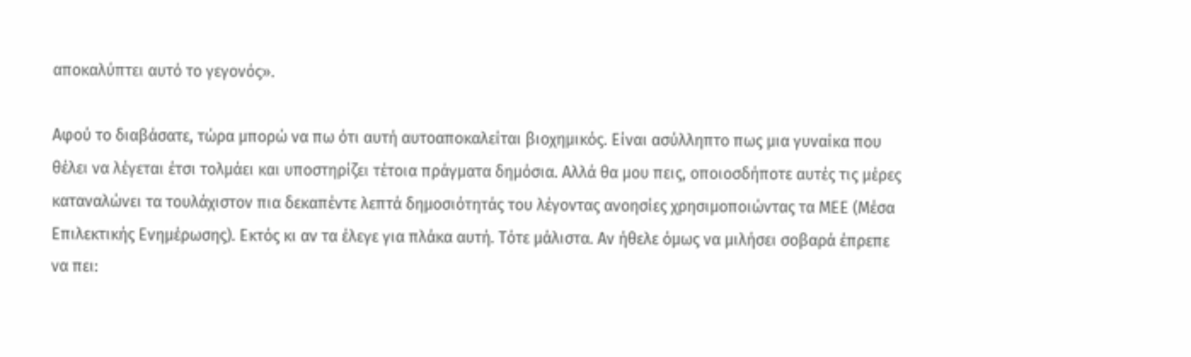αποκαλύπτει αυτό το γεγονός».

Αφού το διαβάσατε, τώρα μπορώ να πω ότι αυτή αυτοαποκαλείται βιοχημικός. Είναι ασύλληπτο πως μια γυναίκα που θέλει να λέγεται έτσι τολμάει και υποστηρίζει τέτοια πράγματα δημόσια. Αλλά θα μου πεις, οποιοσδήποτε αυτές τις μέρες καταναλώνει τα τουλάχιστον πια δεκαπέντε λεπτά δημοσιότητάς του λέγοντας ανοησίες χρησιμοποιώντας τα ΜΕΕ (Μέσα Επιλεκτικής Ενημέρωσης). Εκτός κι αν τα έλεγε για πλάκα αυτή. Τότε μάλιστα. Αν ήθελε όμως να μιλήσει σοβαρά έπρεπε να πει: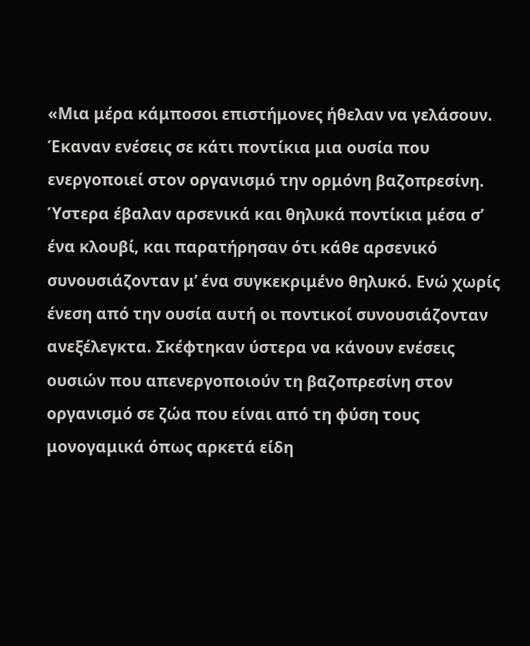«Μια μέρα κάμποσοι επιστήμονες ήθελαν να γελάσουν. Έκαναν ενέσεις σε κάτι ποντίκια μια ουσία που ενεργοποιεί στον οργανισμό την ορμόνη βαζοπρεσίνη. Ύστερα έβαλαν αρσενικά και θηλυκά ποντίκια μέσα σ’ ένα κλουβί, και παρατήρησαν ότι κάθε αρσενικό συνουσιάζονταν μ’ ένα συγκεκριμένο θηλυκό. Ενώ χωρίς ένεση από την ουσία αυτή οι ποντικοί συνουσιάζονταν ανεξέλεγκτα. Σκέφτηκαν ύστερα να κάνουν ενέσεις ουσιών που απενεργοποιούν τη βαζοπρεσίνη στον οργανισμό σε ζώα που είναι από τη φύση τους μονογαμικά όπως αρκετά είδη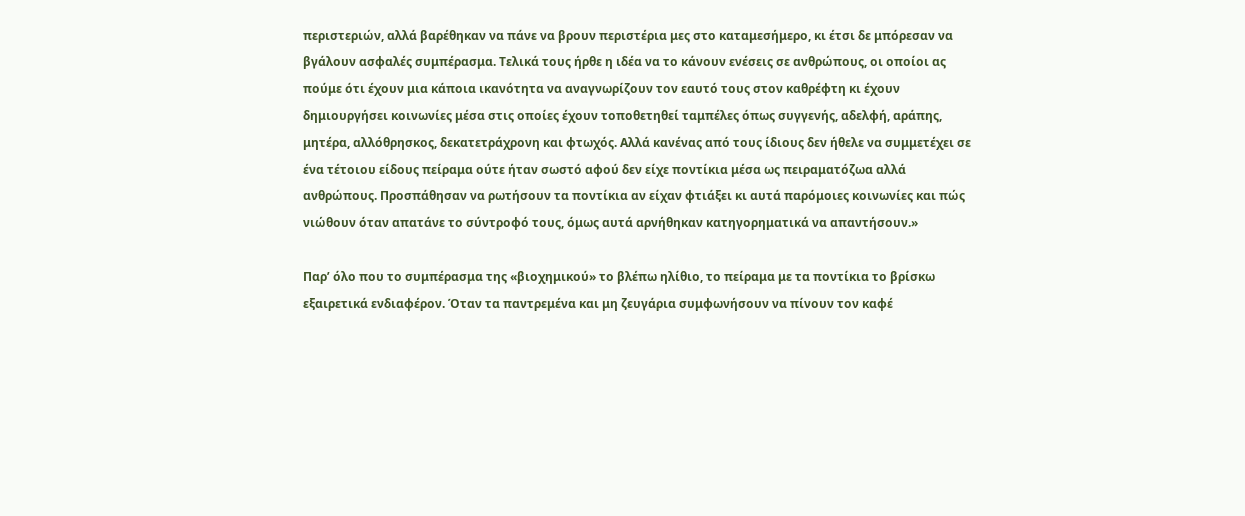περιστεριών, αλλά βαρέθηκαν να πάνε να βρουν περιστέρια μες στο καταμεσήμερο, κι έτσι δε μπόρεσαν να βγάλουν ασφαλές συμπέρασμα. Τελικά τους ήρθε η ιδέα να το κάνουν ενέσεις σε ανθρώπους, οι οποίοι ας πούμε ότι έχουν μια κάποια ικανότητα να αναγνωρίζουν τον εαυτό τους στον καθρέφτη κι έχουν δημιουργήσει κοινωνίες μέσα στις οποίες έχουν τοποθετηθεί ταμπέλες όπως συγγενής, αδελφή, αράπης, μητέρα, αλλόθρησκος, δεκατετράχρονη και φτωχός. Αλλά κανένας από τους ίδιους δεν ήθελε να συμμετέχει σε ένα τέτοιου είδους πείραμα ούτε ήταν σωστό αφού δεν είχε ποντίκια μέσα ως πειραματόζωα αλλά ανθρώπους. Προσπάθησαν να ρωτήσουν τα ποντίκια αν είχαν φτιάξει κι αυτά παρόμοιες κοινωνίες και πώς νιώθουν όταν απατάνε το σύντροφό τους, όμως αυτά αρνήθηκαν κατηγορηματικά να απαντήσουν.»

Παρ’ όλο που το συμπέρασμα της «βιοχημικού» το βλέπω ηλίθιο, το πείραμα με τα ποντίκια το βρίσκω εξαιρετικά ενδιαφέρον. Όταν τα παντρεμένα και μη ζευγάρια συμφωνήσουν να πίνουν τον καφέ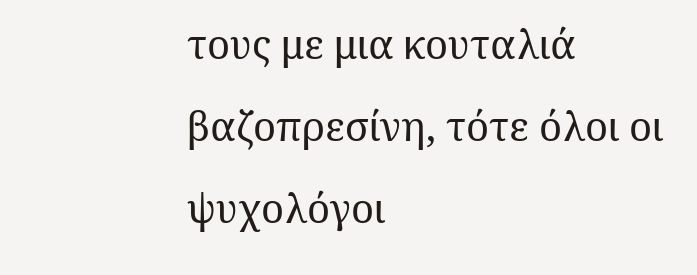τους με μια κουταλιά βαζοπρεσίνη, τότε όλοι οι ψυχολόγοι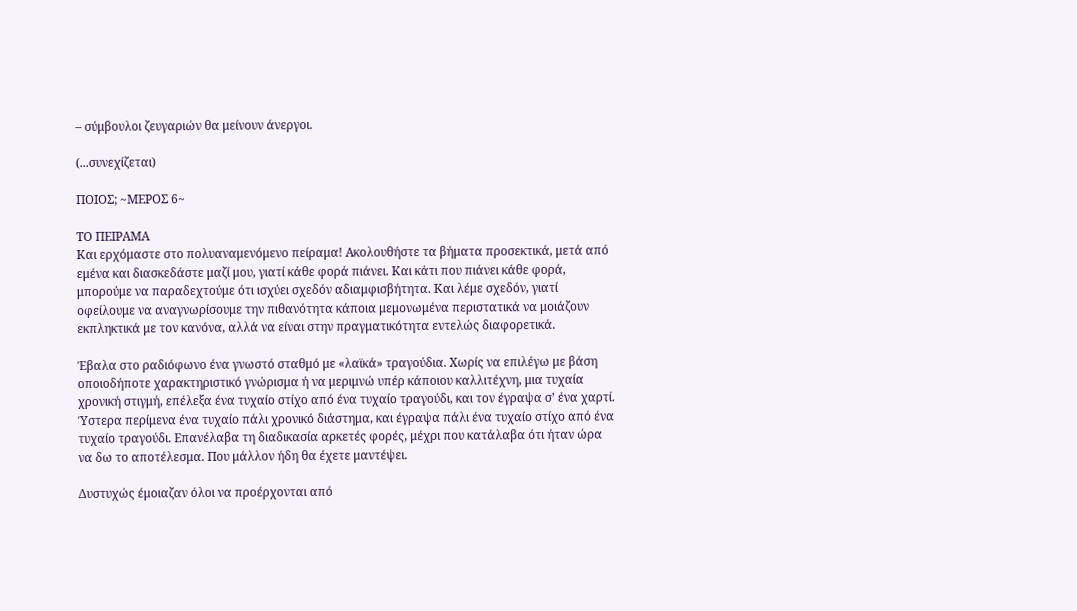– σύμβουλοι ζευγαριών θα μείνουν άνεργοι.

(...συνεχίζεται)

ΠΟΙΟΣ; ~ΜΕΡΟΣ 6~

ΤΟ ΠΕΙΡΑΜΑ
Και ερχόμαστε στο πολυαναμενόμενο πείραμα! Ακολουθήστε τα βήματα προσεκτικά, μετά από εμένα και διασκεδάστε μαζί μου, γιατί κάθε φορά πιάνει. Και κάτι που πιάνει κάθε φορά, μπορούμε να παραδεχτούμε ότι ισχύει σχεδόν αδιαμφισβήτητα. Και λέμε σχεδόν, γιατί οφείλουμε να αναγνωρίσουμε την πιθανότητα κάποια μεμονωμένα περιστατικά να μοιάζουν εκπληκτικά με τον κανόνα, αλλά να είναι στην πραγματικότητα εντελώς διαφορετικά.

Έβαλα στο ραδιόφωνο ένα γνωστό σταθμό με «λαϊκά» τραγούδια. Χωρίς να επιλέγω με βάση οποιοδήποτε χαρακτηριστικό γνώρισμα ή να μεριμνώ υπέρ κάποιου καλλιτέχνη, μια τυχαία χρονική στιγμή, επέλεξα ένα τυχαίο στίχο από ένα τυχαίο τραγούδι, και τον έγραψα σ’ ένα χαρτί.
Ύστερα περίμενα ένα τυχαίο πάλι χρονικό διάστημα, και έγραψα πάλι ένα τυχαίο στίχο από ένα τυχαίο τραγούδι. Επανέλαβα τη διαδικασία αρκετές φορές, μέχρι που κατάλαβα ότι ήταν ώρα να δω το αποτέλεσμα. Που μάλλον ήδη θα έχετε μαντέψει.

Δυστυχώς έμοιαζαν όλοι να προέρχονται από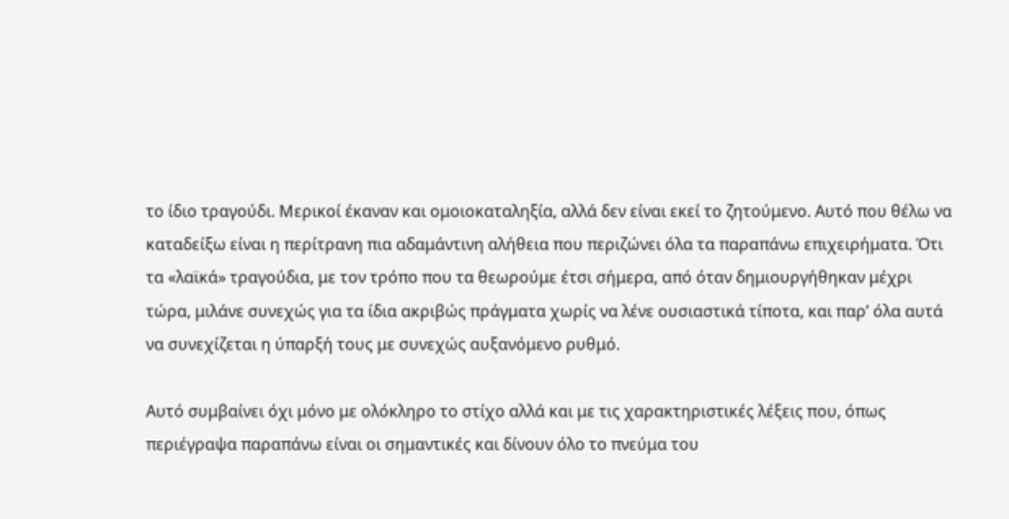το ίδιο τραγούδι. Μερικοί έκαναν και ομοιοκαταληξία, αλλά δεν είναι εκεί το ζητούμενο. Αυτό που θέλω να καταδείξω είναι η περίτρανη πια αδαμάντινη αλήθεια που περιζώνει όλα τα παραπάνω επιχειρήματα. Ότι τα «λαϊκά» τραγούδια, με τον τρόπο που τα θεωρούμε έτσι σήμερα, από όταν δημιουργήθηκαν μέχρι τώρα, μιλάνε συνεχώς για τα ίδια ακριβώς πράγματα χωρίς να λένε ουσιαστικά τίποτα, και παρ’ όλα αυτά να συνεχίζεται η ύπαρξή τους με συνεχώς αυξανόμενο ρυθμό.

Αυτό συμβαίνει όχι μόνο με ολόκληρο το στίχο αλλά και με τις χαρακτηριστικές λέξεις που, όπως περιέγραψα παραπάνω είναι οι σημαντικές και δίνουν όλο το πνεύμα του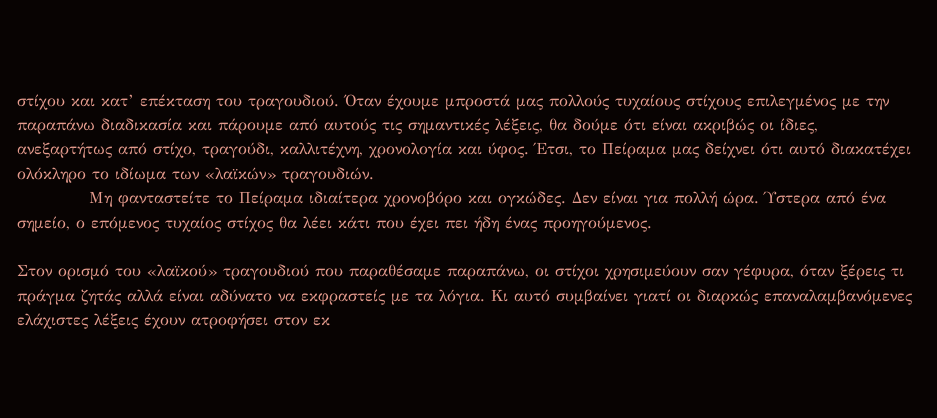στίχου και κατ’ επέκταση του τραγουδιού. Όταν έχουμε μπροστά μας πολλούς τυχαίους στίχους επιλεγμένος με την παραπάνω διαδικασία και πάρουμε από αυτούς τις σημαντικές λέξεις, θα δούμε ότι είναι ακριβώς οι ίδιες, ανεξαρτήτως από στίχο, τραγούδι, καλλιτέχνη, χρονολογία και ύφος. Έτσι, το Πείραμα μας δείχνει ότι αυτό διακατέχει ολόκληρο το ιδίωμα των «λαϊκών» τραγουδιών.
            Μη φανταστείτε το Πείραμα ιδιαίτερα χρονοβόρο και ογκώδες. Δεν είναι για πολλή ώρα. Ύστερα από ένα σημείο, ο επόμενος τυχαίος στίχος θα λέει κάτι που έχει πει ήδη ένας προηγούμενος.

Στον ορισμό του «λαϊκού» τραγουδιού που παραθέσαμε παραπάνω, οι στίχοι χρησιμεύουν σαν γέφυρα, όταν ξέρεις τι πράγμα ζητάς αλλά είναι αδύνατο να εκφραστείς με τα λόγια. Κι αυτό συμβαίνει γιατί οι διαρκώς επαναλαμβανόμενες ελάχιστες λέξεις έχουν ατροφήσει στον εκ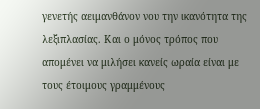γενετής αειμανθάνον νου την ικανότητα της λεξιπλασίας. Και ο μόνος τρόπος που απομένει να μιλήσει κανείς ωραία είναι με τους έτοιμους γραμμένους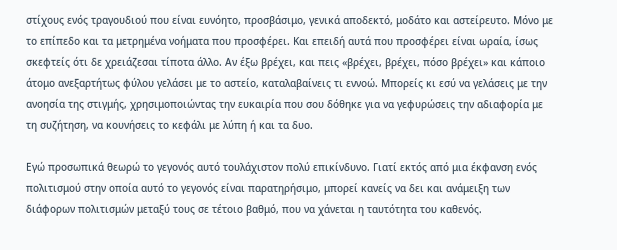στίχους ενός τραγουδιού που είναι ευνόητο, προσβάσιμο, γενικά αποδεκτό, μοδάτο και αστείρευτο. Μόνο με το επίπεδο και τα μετρημένα νοήματα που προσφέρει. Και επειδή αυτά που προσφέρει είναι ωραία, ίσως σκεφτείς ότι δε χρειάζεσαι τίποτα άλλο. Αν έξω βρέχει, και πεις «βρέχει, βρέχει, πόσο βρέχει» και κάποιο άτομο ανεξαρτήτως φύλου γελάσει με το αστείο, καταλαβαίνεις τι εννοώ. Μπορείς κι εσύ να γελάσεις με την ανοησία της στιγμής, χρησιμοποιώντας την ευκαιρία που σου δόθηκε για να γεφυρώσεις την αδιαφορία με τη συζήτηση, να κουνήσεις το κεφάλι με λύπη ή και τα δυο.

Εγώ προσωπικά θεωρώ το γεγονός αυτό τουλάχιστον πολύ επικίνδυνο. Γιατί εκτός από μια έκφανση ενός πολιτισμού στην οποία αυτό το γεγονός είναι παρατηρήσιμο, μπορεί κανείς να δει και ανάμειξη των διάφορων πολιτισμών μεταξύ τους σε τέτοιο βαθμό, που να χάνεται η ταυτότητα του καθενός.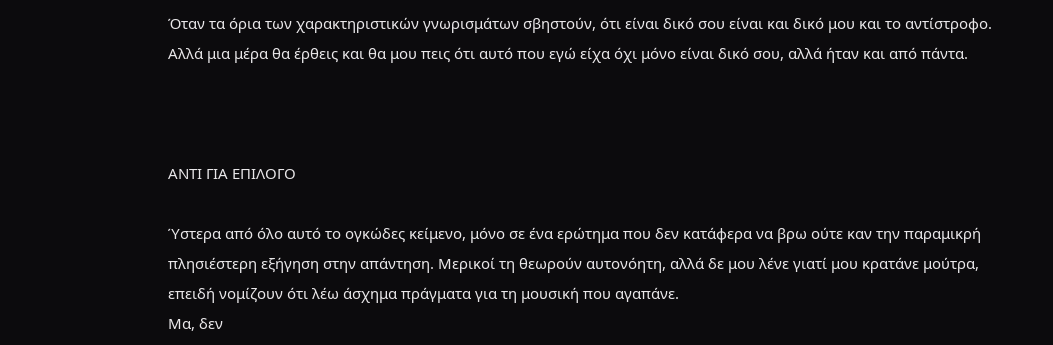Όταν τα όρια των χαρακτηριστικών γνωρισμάτων σβηστούν, ότι είναι δικό σου είναι και δικό μου και το αντίστροφο. Αλλά μια μέρα θα έρθεις και θα μου πεις ότι αυτό που εγώ είχα όχι μόνο είναι δικό σου, αλλά ήταν και από πάντα.



ΑΝΤΙ ΓΙΑ ΕΠΙΛΟΓΟ

Ύστερα από όλο αυτό το ογκώδες κείμενο, μόνο σε ένα ερώτημα που δεν κατάφερα να βρω ούτε καν την παραμικρή πλησιέστερη εξήγηση στην απάντηση. Μερικοί τη θεωρούν αυτονόητη, αλλά δε μου λένε γιατί μου κρατάνε μούτρα, επειδή νομίζουν ότι λέω άσχημα πράγματα για τη μουσική που αγαπάνε.
Μα, δεν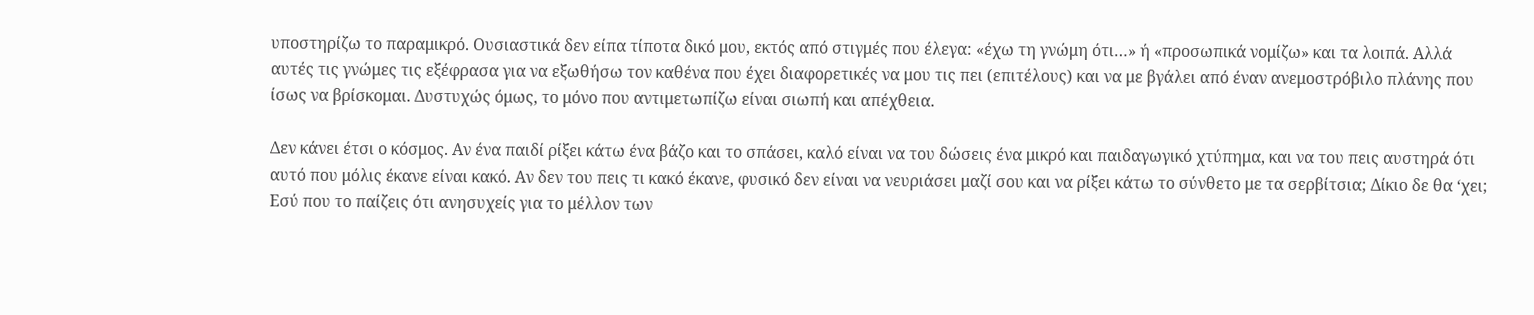υποστηρίζω το παραμικρό. Ουσιαστικά δεν είπα τίποτα δικό μου, εκτός από στιγμές που έλεγα: «έχω τη γνώμη ότι…» ή «προσωπικά νομίζω» και τα λοιπά. Αλλά αυτές τις γνώμες τις εξέφρασα για να εξωθήσω τον καθένα που έχει διαφορετικές να μου τις πει (επιτέλους) και να με βγάλει από έναν ανεμοστρόβιλο πλάνης που ίσως να βρίσκομαι. Δυστυχώς όμως, το μόνο που αντιμετωπίζω είναι σιωπή και απέχθεια.

Δεν κάνει έτσι ο κόσμος. Αν ένα παιδί ρίξει κάτω ένα βάζο και το σπάσει, καλό είναι να του δώσεις ένα μικρό και παιδαγωγικό χτύπημα, και να του πεις αυστηρά ότι αυτό που μόλις έκανε είναι κακό. Αν δεν του πεις τι κακό έκανε, φυσικό δεν είναι να νευριάσει μαζί σου και να ρίξει κάτω το σύνθετο με τα σερβίτσια; Δίκιο δε θα ‘χει;
Εσύ που το παίζεις ότι ανησυχείς για το μέλλον των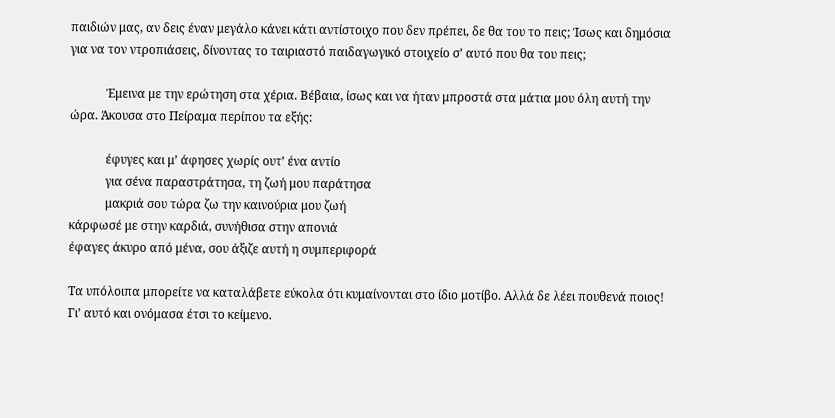παιδιών μας, αν δεις έναν μεγάλο κάνει κάτι αντίστοιχο που δεν πρέπει, δε θα του το πεις; Ίσως και δημόσια για να τον ντροπιάσεις, δίνοντας το ταιριαστό παιδαγωγικό στοιχείο σ’ αυτό που θα του πεις;

            Έμεινα με την ερώτηση στα χέρια. Βέβαια, ίσως και να ήταν μπροστά στα μάτια μου όλη αυτή την ώρα. Άκουσα στο Πείραμα περίπου τα εξής:

            έφυγες και μ’ άφησες χωρίς ουτ’ ένα αντίο
            για σένα παραστράτησα, τη ζωή μου παράτησα
            μακριά σου τώρα ζω την καινούρια μου ζωή
κάρφωσέ με στην καρδιά, συνήθισα στην απονιά
έφαγες άκυρο από μένα, σου άξιζε αυτή η συμπεριφορά

Τα υπόλοιπα μπορείτε να καταλάβετε εύκολα ότι κυμαίνονται στο ίδιο μοτίβο. Αλλά δε λέει πουθενά ποιος! Γι’ αυτό και ονόμασα έτσι το κείμενο.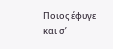Ποιος έφυγε και σ’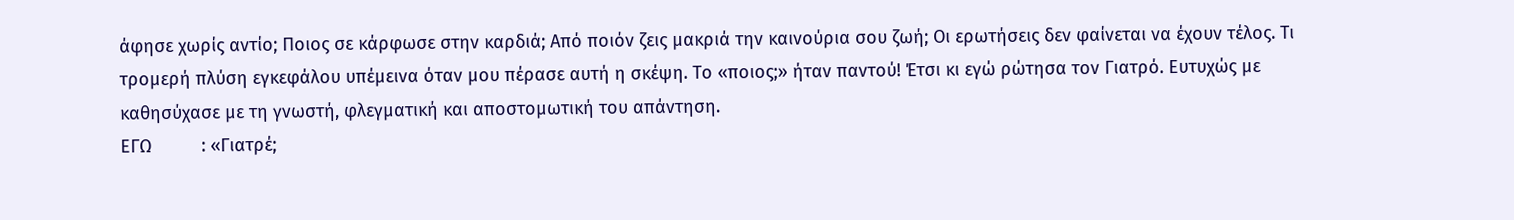άφησε χωρίς αντίο; Ποιος σε κάρφωσε στην καρδιά; Από ποιόν ζεις μακριά την καινούρια σου ζωή; Οι ερωτήσεις δεν φαίνεται να έχουν τέλος. Τι τρομερή πλύση εγκεφάλου υπέμεινα όταν μου πέρασε αυτή η σκέψη. Το «ποιος;» ήταν παντού! Έτσι κι εγώ ρώτησα τον Γιατρό. Ευτυχώς με καθησύχασε με τη γνωστή, φλεγματική και αποστομωτική του απάντηση.
ΕΓΩ          : «Γιατρέ;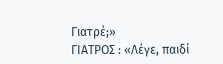Γιατρέ;»
ΓΙΑΤΡΟΣ : «Λέγε, παιδί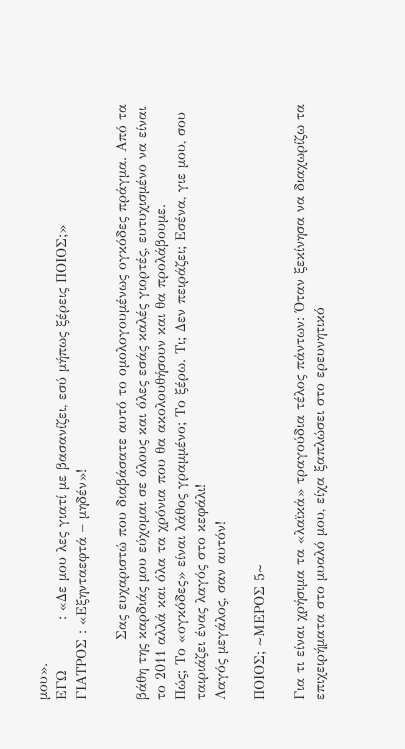μου».
ΕΓΩ          : «Δε μου λες γιατί με βασανίζει, εσύ μήπως ξέρεις ΠΟΙΟΣ;»
ΓΙΑΤΡΟΣ : «Εξηνταεφτά – μηδέν»!

            Σας ευχαριστώ που διαβάσατε αυτό το ομολογουμένως ογκόδες πράγμα. Από τα βάθη της καρδιάς μου εύχομαι σε όλους και όλες εσάς καλές γιορτές, ευτυχισμένο να είναι το 2011 αλλά και όλα τα χρόνια που θα ακολουθήσουν και θα προλάβουμε.
Πώς; Το «ογκόδες» είναι λάθος γραμμένο; Το ξέρω. Τι; Δεν πειράζει; Εσένα, γιε μου, σου ταιριάζει ένας λαγός στο κεφάλι!
Λαγός μεγάλος, σαν αυτόν!

ΠΟΙΟΣ; ~ΜΕΡΟΣ 5~

Για τι είναι χρήσιμα τα «λαϊκά» τραγούδια τέλος πάντων: Όταν ξεκίνησα να διαχωρίζω τα επιχειρήματα στο μυαλό μου, είχα ξαπλώσει στο ερευνητικό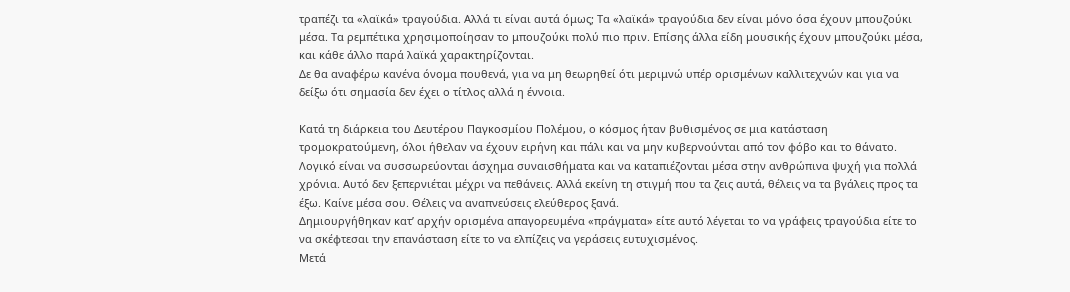τραπέζι τα «λαϊκά» τραγούδια. Αλλά τι είναι αυτά όμως; Τα «λαϊκά» τραγούδια δεν είναι μόνο όσα έχουν μπουζούκι μέσα. Τα ρεμπέτικα χρησιμοποίησαν το μπουζούκι πολύ πιο πριν. Επίσης άλλα είδη μουσικής έχουν μπουζούκι μέσα, και κάθε άλλο παρά λαϊκά χαρακτηρίζονται.
Δε θα αναφέρω κανένα όνομα πουθενά, για να μη θεωρηθεί ότι μεριμνώ υπέρ ορισμένων καλλιτεχνών και για να δείξω ότι σημασία δεν έχει ο τίτλος αλλά η έννοια.

Κατά τη διάρκεια του Δευτέρου Παγκοσμίου Πολέμου, ο κόσμος ήταν βυθισμένος σε μια κατάσταση τρομοκρατούμενη, όλοι ήθελαν να έχουν ειρήνη και πάλι και να μην κυβερνούνται από τον φόβο και το θάνατο. Λογικό είναι να συσσωρεύονται άσχημα συναισθήματα και να καταπιέζονται μέσα στην ανθρώπινα ψυχή για πολλά χρόνια. Αυτό δεν ξεπερνιέται μέχρι να πεθάνεις. Αλλά εκείνη τη στιγμή που τα ζεις αυτά, θέλεις να τα βγάλεις προς τα έξω. Καίνε μέσα σου. Θέλεις να αναπνεύσεις ελεύθερος ξανά.
Δημιουργήθηκαν κατ’ αρχήν ορισμένα απαγορευμένα «πράγματα» είτε αυτό λέγεται το να γράφεις τραγούδια είτε το να σκέφτεσαι την επανάσταση είτε το να ελπίζεις να γεράσεις ευτυχισμένος.
Μετά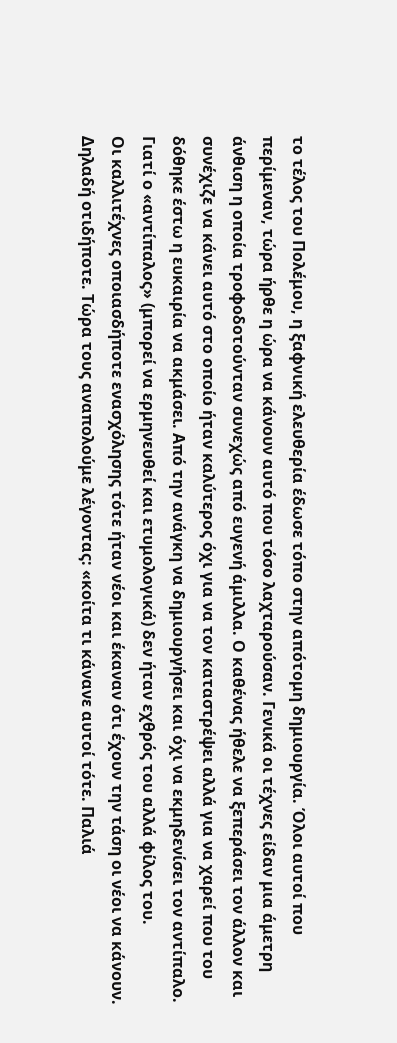το τέλος του Πολέμου, η ξαφνική ελευθερία έδωσε τόπο στην απότομη δημιουργία. Όλοι αυτοί που περίμεναν, τώρα ήρθε η ώρα να κάνουν αυτό που τόσο λαχταρούσαν. Γενικά οι τέχνες είδαν μια άμετρη άνθιση η οποία τροφοδοτούνταν συνεχώς από ευγενή άμιλλα. Ο καθένας ήθελε να ξεπεράσει τον άλλον και συνέχιζε να κάνει αυτό στο οποίο ήταν καλύτερος όχι για να τον καταστρέψει αλλά για να χαρεί που του δόθηκε έστω η ευκαιρία να ακμάσει. Από την ανάγκη να δημιουργήσει και όχι να εκμηδενίσει τον αντίπαλο. Γιατί ο «αντίπαλος» (μπορεί να ερμηνευθεί και ετυμολογικά) δεν ήταν εχθρός του αλλά φίλος του.
Οι καλλιτέχνες οποιασδήποτε ενασχόλησης τότε ήταν νέοι και έκαναν ότι έχουν την τάση οι νέοι να κάνουν. Δηλαδή οτιδήποτε. Τώρα τους αναπολούμε λέγοντας: «κοίτα τι κάνανε αυτοί τότε. Παλιά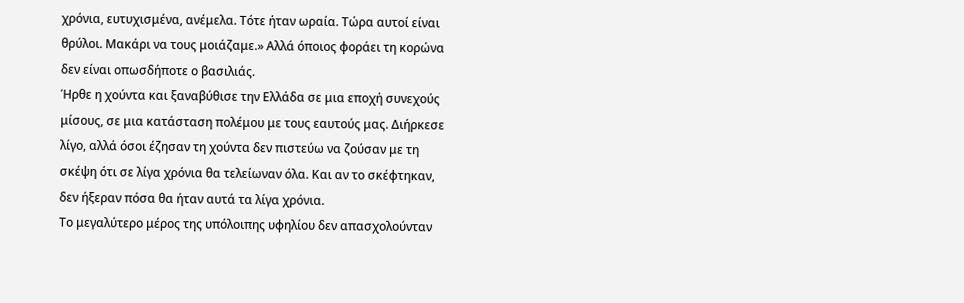χρόνια, ευτυχισμένα, ανέμελα. Τότε ήταν ωραία. Τώρα αυτοί είναι θρύλοι. Μακάρι να τους μοιάζαμε.» Αλλά όποιος φοράει τη κορώνα δεν είναι οπωσδήποτε ο βασιλιάς.
Ήρθε η χούντα και ξαναβύθισε την Ελλάδα σε μια εποχή συνεχούς μίσους, σε μια κατάσταση πολέμου με τους εαυτούς μας. Διήρκεσε λίγο, αλλά όσοι έζησαν τη χούντα δεν πιστεύω να ζούσαν με τη σκέψη ότι σε λίγα χρόνια θα τελείωναν όλα. Και αν το σκέφτηκαν, δεν ήξεραν πόσα θα ήταν αυτά τα λίγα χρόνια.
Το μεγαλύτερο μέρος της υπόλοιπης υφηλίου δεν απασχολούνταν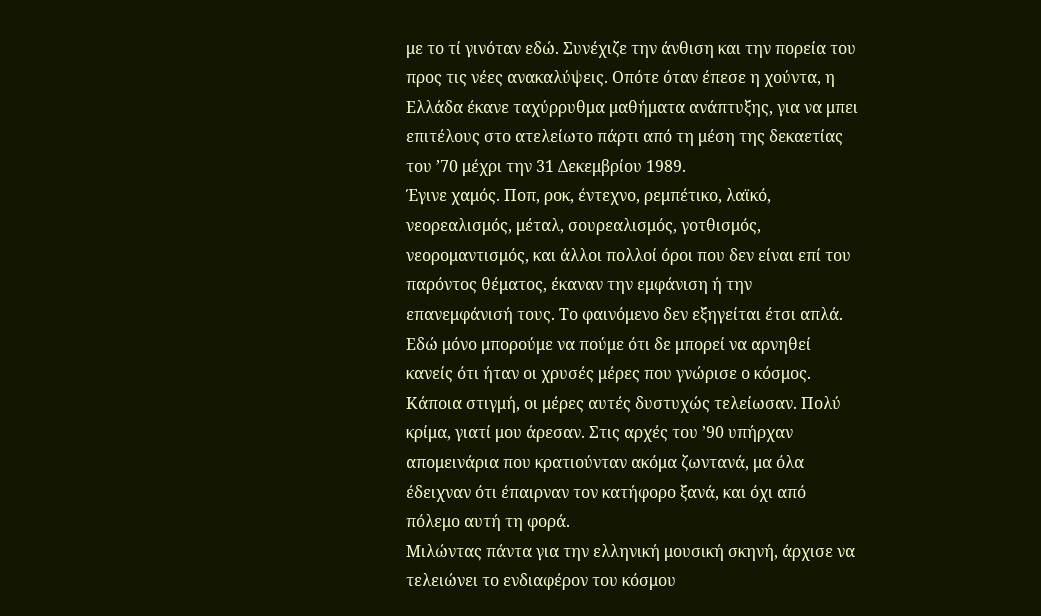με το τί γινόταν εδώ. Συνέχιζε την άνθιση και την πορεία του προς τις νέες ανακαλύψεις. Οπότε όταν έπεσε η χούντα, η Ελλάδα έκανε ταχύρρυθμα μαθήματα ανάπτυξης, για να μπει επιτέλους στο ατελείωτο πάρτι από τη μέση της δεκαετίας του ’70 μέχρι την 31 Δεκεμβρίου 1989.
Έγινε χαμός. Ποπ, ροκ, έντεχνο, ρεμπέτικο, λαϊκό, νεορεαλισμός, μέταλ, σουρεαλισμός, γοτθισμός, νεορομαντισμός, και άλλοι πολλοί όροι που δεν είναι επί του παρόντος θέματος, έκαναν την εμφάνιση ή την επανεμφάνισή τους. Το φαινόμενο δεν εξηγείται έτσι απλά. Εδώ μόνο μπορούμε να πούμε ότι δε μπορεί να αρνηθεί κανείς ότι ήταν οι χρυσές μέρες που γνώρισε ο κόσμος.
Κάποια στιγμή, οι μέρες αυτές δυστυχώς τελείωσαν. Πολύ κρίμα, γιατί μου άρεσαν. Στις αρχές του ’90 υπήρχαν απομεινάρια που κρατιούνταν ακόμα ζωντανά, μα όλα έδειχναν ότι έπαιρναν τον κατήφορο ξανά, και όχι από πόλεμο αυτή τη φορά.
Μιλώντας πάντα για την ελληνική μουσική σκηνή, άρχισε να τελειώνει το ενδιαφέρον του κόσμου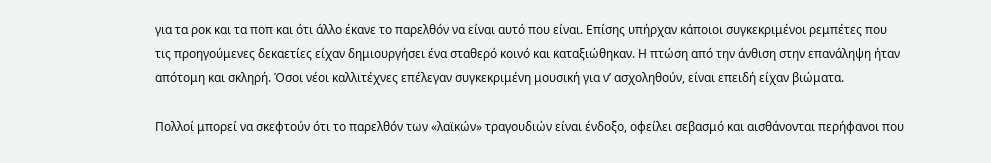για τα ροκ και τα ποπ και ότι άλλο έκανε το παρελθόν να είναι αυτό που είναι. Επίσης υπήρχαν κάποιοι συγκεκριμένοι ρεμπέτες που τις προηγούμενες δεκαετίες είχαν δημιουργήσει ένα σταθερό κοινό και καταξιώθηκαν. Η πτώση από την άνθιση στην επανάληψη ήταν απότομη και σκληρή. Όσοι νέοι καλλιτέχνες επέλεγαν συγκεκριμένη μουσική για ν’ ασχοληθούν, είναι επειδή είχαν βιώματα.

Πολλοί μπορεί να σκεφτούν ότι το παρελθόν των «λαϊκών» τραγουδιών είναι ένδοξο, οφείλει σεβασμό και αισθάνονται περήφανοι που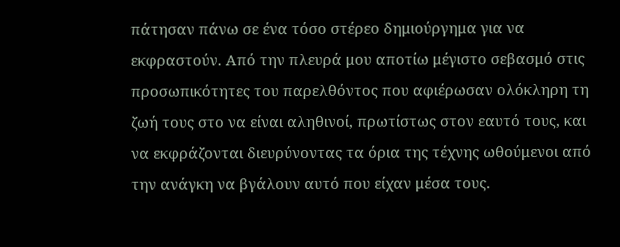πάτησαν πάνω σε ένα τόσο στέρεο δημιούργημα για να εκφραστούν. Από την πλευρά μου αποτίω μέγιστο σεβασμό στις προσωπικότητες του παρελθόντος που αφιέρωσαν ολόκληρη τη ζωή τους στο να είναι αληθινοί, πρωτίστως στον εαυτό τους, και να εκφράζονται διευρύνοντας τα όρια της τέχνης ωθούμενοι από την ανάγκη να βγάλουν αυτό που είχαν μέσα τους.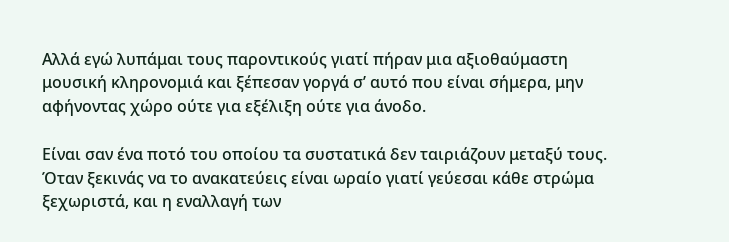Αλλά εγώ λυπάμαι τους παροντικούς γιατί πήραν μια αξιοθαύμαστη μουσική κληρονομιά και ξέπεσαν γοργά σ’ αυτό που είναι σήμερα, μην αφήνοντας χώρο ούτε για εξέλιξη ούτε για άνοδο.

Είναι σαν ένα ποτό του οποίου τα συστατικά δεν ταιριάζουν μεταξύ τους. Όταν ξεκινάς να το ανακατεύεις είναι ωραίο γιατί γεύεσαι κάθε στρώμα ξεχωριστά, και η εναλλαγή των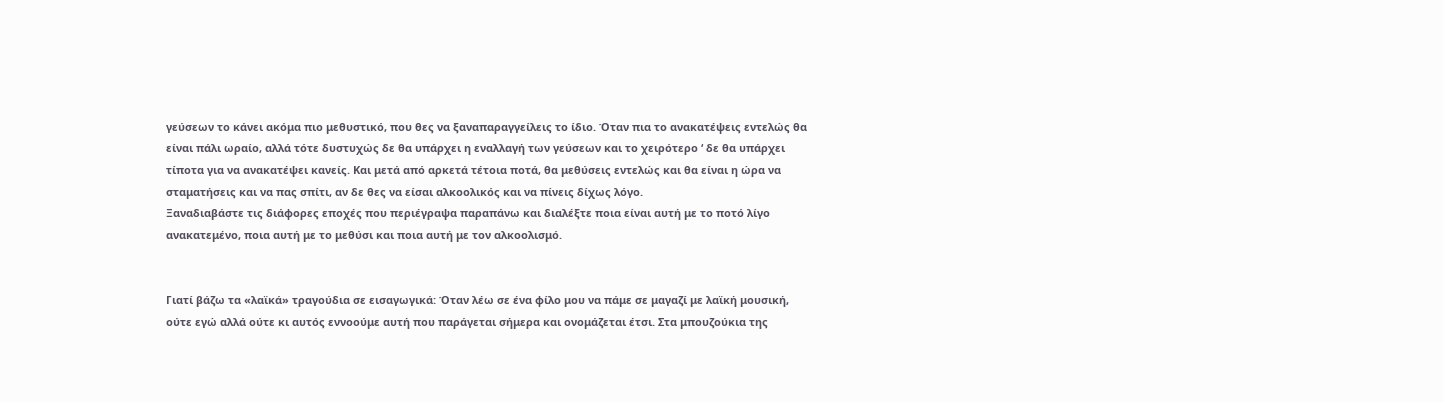γεύσεων το κάνει ακόμα πιο μεθυστικό, που θες να ξαναπαραγγείλεις το ίδιο. Όταν πια το ανακατέψεις εντελώς θα είναι πάλι ωραίο, αλλά τότε δυστυχώς δε θα υπάρχει η εναλλαγή των γεύσεων και το χειρότερο ‘ δε θα υπάρχει τίποτα για να ανακατέψει κανείς. Και μετά από αρκετά τέτοια ποτά, θα μεθύσεις εντελώς και θα είναι η ώρα να σταματήσεις και να πας σπίτι, αν δε θες να είσαι αλκοολικός και να πίνεις δίχως λόγο.
Ξαναδιαβάστε τις διάφορες εποχές που περιέγραψα παραπάνω και διαλέξτε ποια είναι αυτή με το ποτό λίγο ανακατεμένο, ποια αυτή με το μεθύσι και ποια αυτή με τον αλκοολισμό.


Γιατί βάζω τα «λαϊκά» τραγούδια σε εισαγωγικά: Όταν λέω σε ένα φίλο μου να πάμε σε μαγαζί με λαϊκή μουσική, ούτε εγώ αλλά ούτε κι αυτός εννοούμε αυτή που παράγεται σήμερα και ονομάζεται έτσι. Στα μπουζούκια της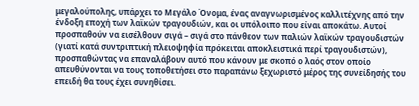μεγαλούπολης, υπάρχει το Μεγάλο Όνομα, ένας αναγνωρισμένος καλλιτέχνης από την ένδοξη εποχή των λαϊκών τραγουδιών, και οι υπόλοιπο που είναι αποκάτω. Αυτοί προσπαθούν να εισέλθουν σιγά – σιγά στο πάνθεον των παλιών λαϊκών τραγουδιστών (γιατί κατά συντριπτική πλειοψηφία πρόκειται αποκλειστικά περί τραγουδιστών), προσπαθώντας να επαναλάβουν αυτό που κάνουν με σκοπό ο λαός στον οποίο απευθύνονται να τους τοποθετήσει στο παραπάνω ξεχωριστό μέρος της συνείδησής του επειδή θα τους έχει συνηθίσει.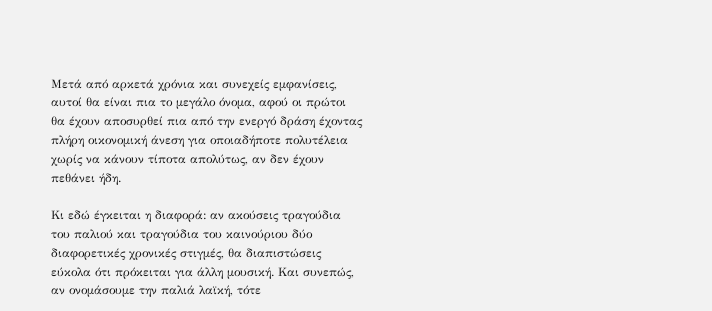Μετά από αρκετά χρόνια και συνεχείς εμφανίσεις, αυτοί θα είναι πια το μεγάλο όνομα, αφού οι πρώτοι θα έχουν αποσυρθεί πια από την ενεργό δράση έχοντας πλήρη οικονομική άνεση για οποιαδήποτε πολυτέλεια χωρίς να κάνουν τίποτα απολύτως, αν δεν έχουν πεθάνει ήδη.

Κι εδώ έγκειται η διαφορά: αν ακούσεις τραγούδια του παλιού και τραγούδια του καινούριου δύο διαφορετικές χρονικές στιγμές, θα διαπιστώσεις εύκολα ότι πρόκειται για άλλη μουσική. Και συνεπώς, αν ονομάσουμε την παλιά λαϊκή, τότε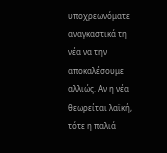υποχρεωνόματε αναγκαστικά τη νέα να την αποκαλέσουμε αλλιώς. Αν η νέα θεωρείται λαϊκή, τότε η παλιά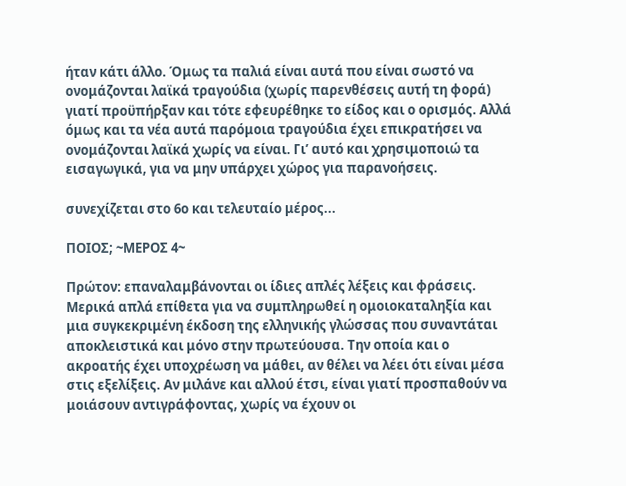ήταν κάτι άλλο. Όμως τα παλιά είναι αυτά που είναι σωστό να ονομάζονται λαϊκά τραγούδια (χωρίς παρενθέσεις αυτή τη φορά) γιατί προϋπήρξαν και τότε εφευρέθηκε το είδος και ο ορισμός. Αλλά όμως και τα νέα αυτά παρόμοια τραγούδια έχει επικρατήσει να ονομάζονται λαϊκά χωρίς να είναι. Γι’ αυτό και χρησιμοποιώ τα εισαγωγικά, για να μην υπάρχει χώρος για παρανοήσεις.

συνεχίζεται στο 6ο και τελευταίο μέρος...

ΠΟΙΟΣ; ~ΜΕΡΟΣ 4~

Πρώτον: επαναλαμβάνονται οι ίδιες απλές λέξεις και φράσεις. Μερικά απλά επίθετα για να συμπληρωθεί η ομοιοκαταληξία και μια συγκεκριμένη έκδοση της ελληνικής γλώσσας που συναντάται αποκλειστικά και μόνο στην πρωτεύουσα. Την οποία και ο ακροατής έχει υποχρέωση να μάθει, αν θέλει να λέει ότι είναι μέσα στις εξελίξεις. Αν μιλάνε και αλλού έτσι, είναι γιατί προσπαθούν να μοιάσουν αντιγράφοντας, χωρίς να έχουν οι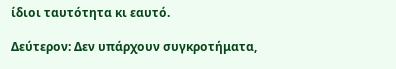ίδιοι ταυτότητα κι εαυτό.

Δεύτερον: Δεν υπάρχουν συγκροτήματα,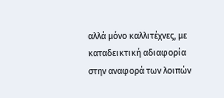αλλά μόνο καλλιτέχνες, με καταδεικτική αδιαφορία στην αναφορά των λοιπών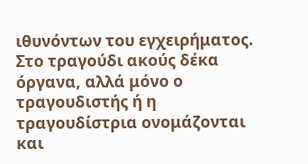ιθυνόντων του εγχειρήματος. Στο τραγούδι ακούς δέκα όργανα, αλλά μόνο ο τραγουδιστής ή η τραγουδίστρια ονομάζονται και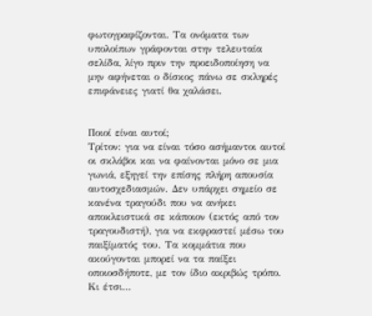φωτογραφίζονται. Τα ονόματα των υπολοίπων γράφονται στην τελευταία σελίδα, λίγο πριν την προειδοποίηση να μην αφήνεται ο δίσκος πάνω σε σκληρές επιφάνειες γιατί θα χαλάσει.


Ποιοί είναι αυτοί;
Τρίτον: για να είναι τόσο ασήμαντοι αυτοί οι σκλάβοι και να φαίνονται μόνο σε μια γωνιά, εξηγεί την επίσης πλήρη απουσία αυτοσχεδιασμών. Δεν υπάρχει σημείο σε κανένα τραγούδι που να ανήκει αποκλειστικά σε κάποιον (εκτός από τον τραγουδιστή), για να εκφραστεί μέσω του παιξίματός του. Τα κομμάτια που ακούγονται μπορεί να τα παίξει οποιοσδήποτε, με τον ίδιο ακριβώς τρόπο. Κι έτσι…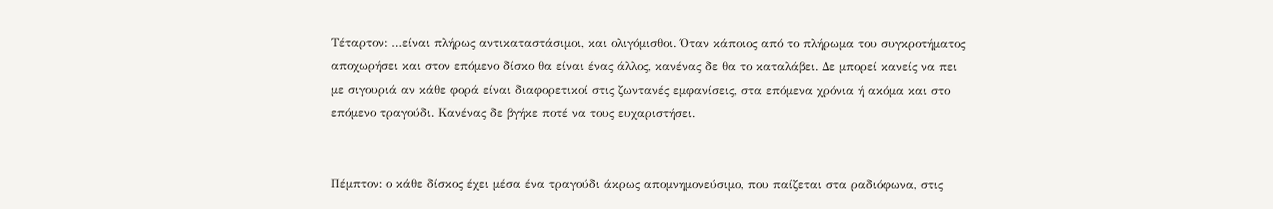Τέταρτον: …είναι πλήρως αντικαταστάσιμοι, και ολιγόμισθοι. Όταν κάποιος από το πλήρωμα του συγκροτήματος αποχωρήσει και στον επόμενο δίσκο θα είναι ένας άλλος, κανένας δε θα το καταλάβει. Δε μπορεί κανείς να πει με σιγουριά αν κάθε φορά είναι διαφορετικοί στις ζωντανές εμφανίσεις, στα επόμενα χρόνια ή ακόμα και στο επόμενο τραγούδι. Κανένας δε βγήκε ποτέ να τους ευχαριστήσει.


Πέμπτον: ο κάθε δίσκος έχει μέσα ένα τραγούδι άκρως απομνημονεύσιμο, που παίζεται στα ραδιόφωνα, στις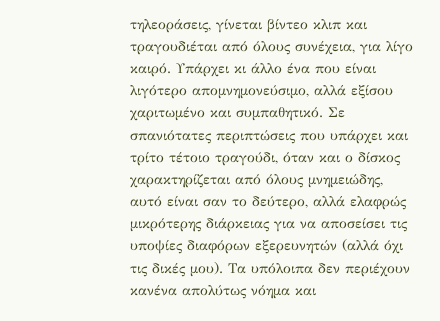τηλεοράσεις, γίνεται βίντεο κλιπ και τραγουδιέται από όλους συνέχεια, για λίγο καιρό. Υπάρχει κι άλλο ένα που είναι λιγότερο απομνημονεύσιμο, αλλά εξίσου χαριτωμένο και συμπαθητικό. Σε σπανιότατες περιπτώσεις που υπάρχει και τρίτο τέτοιο τραγούδι, όταν και ο δίσκος χαρακτηρίζεται από όλους μνημειώδης, αυτό είναι σαν το δεύτερο, αλλά ελαφρώς μικρότερης διάρκειας για να αποσείσει τις υποψίες διαφόρων εξερευνητών (αλλά όχι τις δικές μου). Τα υπόλοιπα δεν περιέχουν κανένα απολύτως νόημα και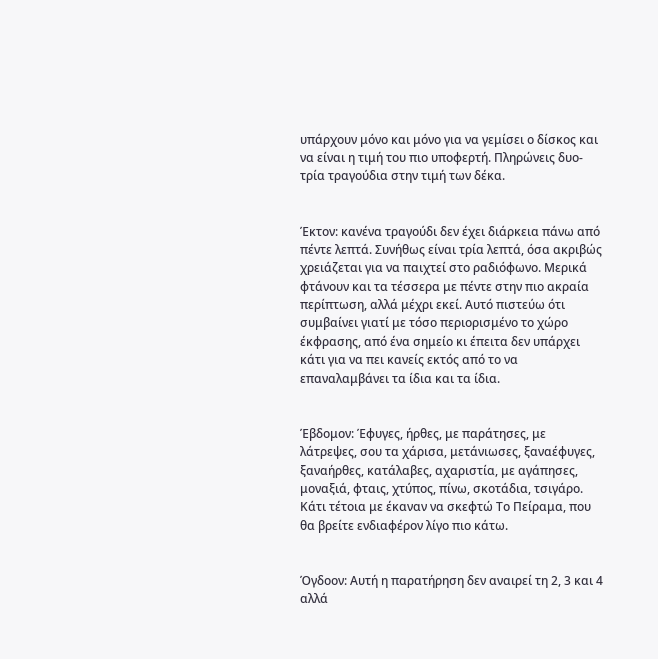υπάρχουν μόνο και μόνο για να γεμίσει ο δίσκος και να είναι η τιμή του πιο υποφερτή. Πληρώνεις δυο-τρία τραγούδια στην τιμή των δέκα.


Έκτον: κανένα τραγούδι δεν έχει διάρκεια πάνω από πέντε λεπτά. Συνήθως είναι τρία λεπτά, όσα ακριβώς χρειάζεται για να παιχτεί στο ραδιόφωνο. Μερικά φτάνουν και τα τέσσερα με πέντε στην πιο ακραία περίπτωση, αλλά μέχρι εκεί. Αυτό πιστεύω ότι συμβαίνει γιατί με τόσο περιορισμένο το χώρο έκφρασης, από ένα σημείο κι έπειτα δεν υπάρχει κάτι για να πει κανείς εκτός από το να επαναλαμβάνει τα ίδια και τα ίδια.


Έβδομον: Έφυγες, ήρθες, με παράτησες, με λάτρεψες, σου τα χάρισα, μετάνιωσες, ξαναέφυγες, ξαναήρθες, κατάλαβες, αχαριστία, με αγάπησες, μοναξιά, φταις, χτύπος, πίνω, σκοτάδια, τσιγάρο. Κάτι τέτοια με έκαναν να σκεφτώ Το Πείραμα, που θα βρείτε ενδιαφέρον λίγο πιο κάτω.


Όγδοον: Αυτή η παρατήρηση δεν αναιρεί τη 2, 3 και 4 αλλά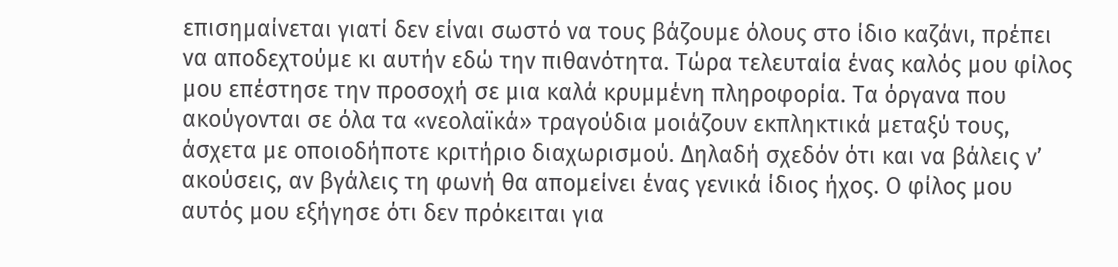επισημαίνεται γιατί δεν είναι σωστό να τους βάζουμε όλους στο ίδιο καζάνι, πρέπει να αποδεχτούμε κι αυτήν εδώ την πιθανότητα. Τώρα τελευταία ένας καλός μου φίλος μου επέστησε την προσοχή σε μια καλά κρυμμένη πληροφορία. Τα όργανα που ακούγονται σε όλα τα «νεολαϊκά» τραγούδια μοιάζουν εκπληκτικά μεταξύ τους, άσχετα με οποιοδήποτε κριτήριο διαχωρισμού. Δηλαδή σχεδόν ότι και να βάλεις ν’ ακούσεις, αν βγάλεις τη φωνή θα απομείνει ένας γενικά ίδιος ήχος. Ο φίλος μου αυτός μου εξήγησε ότι δεν πρόκειται για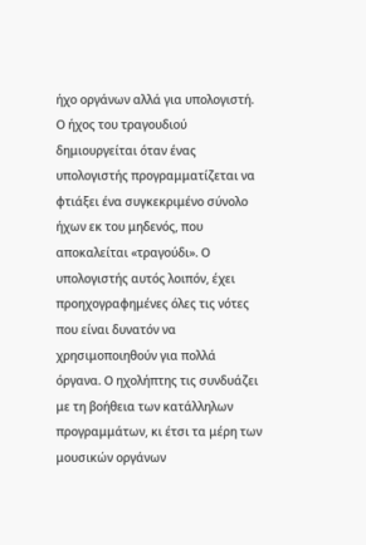ήχο οργάνων αλλά για υπολογιστή.
Ο ήχος του τραγουδιού δημιουργείται όταν ένας υπολογιστής προγραμματίζεται να φτιάξει ένα συγκεκριμένο σύνολο ήχων εκ του μηδενός, που αποκαλείται «τραγούδι». Ο υπολογιστής αυτός λοιπόν, έχει προηχογραφημένες όλες τις νότες που είναι δυνατόν να χρησιμοποιηθούν για πολλά όργανα. Ο ηχολήπτης τις συνδυάζει με τη βοήθεια των κατάλληλων προγραμμάτων, κι έτσι τα μέρη των μουσικών οργάνων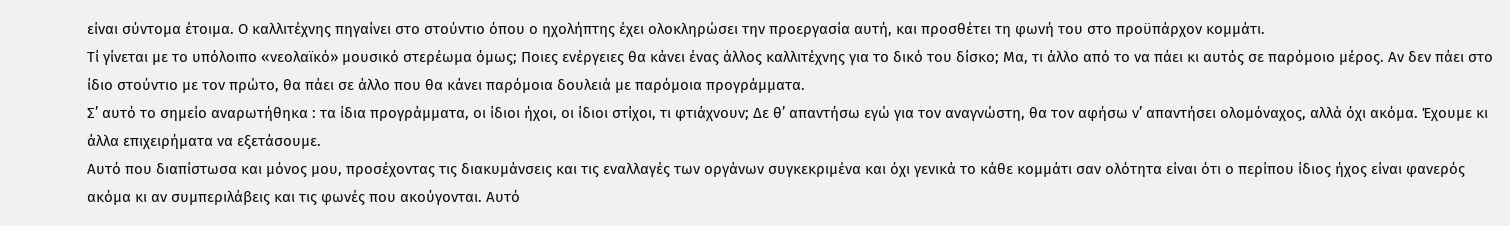είναι σύντομα έτοιμα. Ο καλλιτέχνης πηγαίνει στο στούντιο όπου ο ηχολήπτης έχει ολοκληρώσει την προεργασία αυτή, και προσθέτει τη φωνή του στο προϋπάρχον κομμάτι.
Τί γίνεται με το υπόλοιπο «νεολαϊκό» μουσικό στερέωμα όμως; Ποιες ενέργειες θα κάνει ένας άλλος καλλιτέχνης για το δικό του δίσκο; Μα, τι άλλο από το να πάει κι αυτός σε παρόμοιο μέρος. Αν δεν πάει στο ίδιο στούντιο με τον πρώτο, θα πάει σε άλλο που θα κάνει παρόμοια δουλειά με παρόμοια προγράμματα.
Σ’ αυτό το σημείο αναρωτήθηκα : τα ίδια προγράμματα, οι ίδιοι ήχοι, οι ίδιοι στίχοι, τι φτιάχνουν; Δε θ’ απαντήσω εγώ για τον αναγνώστη, θα τον αφήσω ν’ απαντήσει ολομόναχος, αλλά όχι ακόμα. Έχουμε κι άλλα επιχειρήματα να εξετάσουμε.
Αυτό που διαπίστωσα και μόνος μου, προσέχοντας τις διακυμάνσεις και τις εναλλαγές των οργάνων συγκεκριμένα και όχι γενικά το κάθε κομμάτι σαν ολότητα είναι ότι ο περίπου ίδιος ήχος είναι φανερός ακόμα κι αν συμπεριλάβεις και τις φωνές που ακούγονται. Αυτό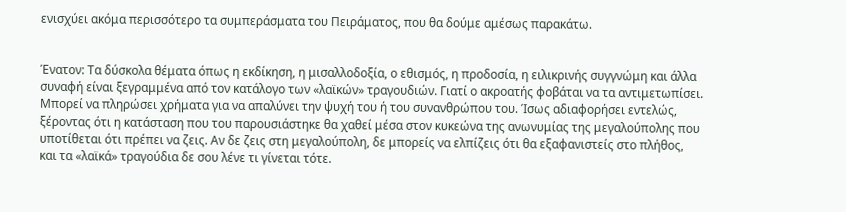ενισχύει ακόμα περισσότερο τα συμπεράσματα του Πειράματος, που θα δούμε αμέσως παρακάτω.


Ένατον: Τα δύσκολα θέματα όπως η εκδίκηση, η μισαλλοδοξία, ο εθισμός, η προδοσία, η ειλικρινής συγγνώμη και άλλα συναφή είναι ξεγραμμένα από τον κατάλογο των «λαϊκών» τραγουδιών. Γιατί ο ακροατής φοβάται να τα αντιμετωπίσει. Μπορεί να πληρώσει χρήματα για να απαλύνει την ψυχή του ή του συνανθρώπου του. Ίσως αδιαφορήσει εντελώς, ξέροντας ότι η κατάσταση που του παρουσιάστηκε θα χαθεί μέσα στον κυκεώνα της ανωνυμίας της μεγαλούπολης που υποτίθεται ότι πρέπει να ζεις. Αν δε ζεις στη μεγαλούπολη, δε μπορείς να ελπίζεις ότι θα εξαφανιστείς στο πλήθος, και τα «λαϊκά» τραγούδια δε σου λένε τι γίνεται τότε.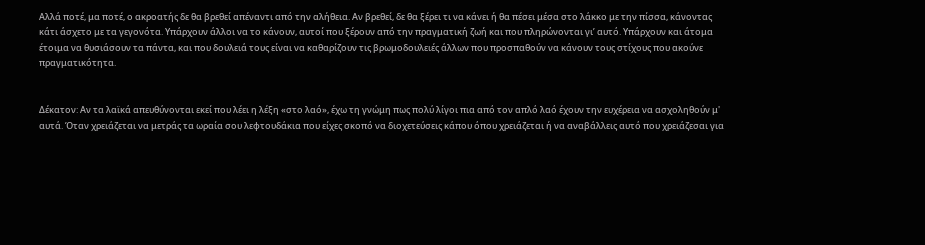Αλλά ποτέ, μα ποτέ, ο ακροατής δε θα βρεθεί απέναντι από την αλήθεια. Αν βρεθεί, δε θα ξέρει τι να κάνει ή θα πέσει μέσα στο λάκκο με την πίσσα, κάνοντας κάτι άσχετο με τα γεγονότα. Υπάρχουν άλλοι να το κάνουν, αυτοί που ξέρουν από την πραγματική ζωή και που πληρώνονται γι’ αυτό. Υπάρχουν και άτομα έτοιμα να θυσιάσουν τα πάντα, και που δουλειά τους είναι να καθαρίζουν τις βρωμοδουλειές άλλων που προσπαθούν να κάνουν τους στίχους που ακούνε πραγματικότητα.


Δέκατον: Αν τα λαϊκά απευθύνονται εκεί που λέει η λέξη «στο λαό», έχω τη γνώμη πως πολύ λίγοι πια από τον απλό λαό έχουν την ευχέρεια να ασχοληθούν μ' αυτά. Όταν χρειάζεται να μετράς τα ωραία σου λεφτουδάκια που είχες σκοπό να διοχετεύσεις κάπου όπου χρειάζεται ή να αναβάλλεις αυτό που χρειάζεσαι για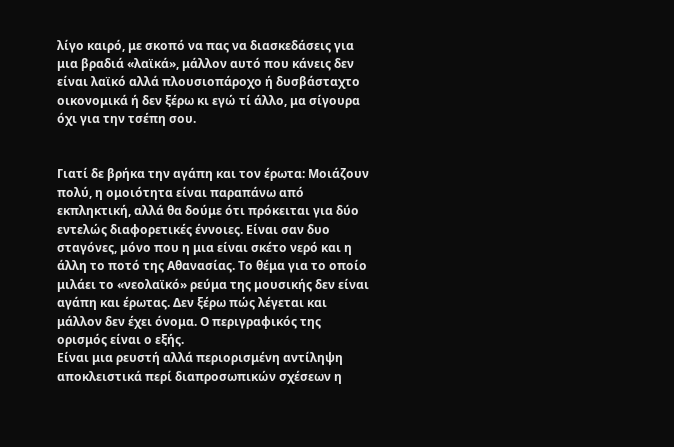λίγο καιρό, με σκοπό να πας να διασκεδάσεις για μια βραδιά «λαϊκά», μάλλον αυτό που κάνεις δεν είναι λαϊκό αλλά πλουσιοπάροχο ή δυσβάσταχτο οικονομικά ή δεν ξέρω κι εγώ τί άλλο, μα σίγουρα όχι για την τσέπη σου.


Γιατί δε βρήκα την αγάπη και τον έρωτα: Μοιάζουν πολύ, η ομοιότητα είναι παραπάνω από εκπληκτική, αλλά θα δούμε ότι πρόκειται για δύο εντελώς διαφορετικές έννοιες. Είναι σαν δυο σταγόνες, μόνο που η μια είναι σκέτο νερό και η άλλη το ποτό της Αθανασίας. Το θέμα για το οποίο μιλάει το «νεολαϊκό» ρεύμα της μουσικής δεν είναι αγάπη και έρωτας. Δεν ξέρω πώς λέγεται και μάλλον δεν έχει όνομα. Ο περιγραφικός της ορισμός είναι ο εξής.
Είναι μια ρευστή αλλά περιορισμένη αντίληψη αποκλειστικά περί διαπροσωπικών σχέσεων η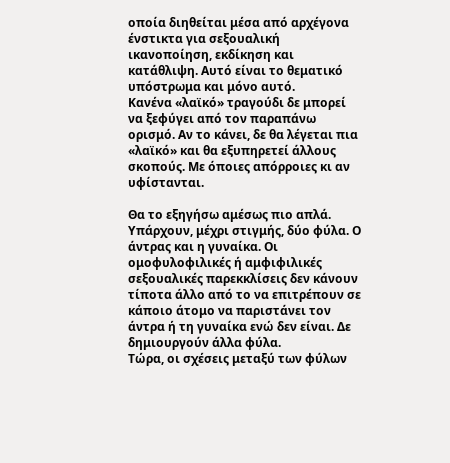οποία διηθείται μέσα από αρχέγονα ένστικτα για σεξουαλική ικανοποίηση, εκδίκηση και κατάθλιψη. Αυτό είναι το θεματικό υπόστρωμα και μόνο αυτό.
Κανένα «λαϊκό» τραγούδι δε μπορεί να ξεφύγει από τον παραπάνω ορισμό. Αν το κάνει, δε θα λέγεται πια «λαϊκό» και θα εξυπηρετεί άλλους σκοπούς. Με όποιες απόρροιες κι αν υφίστανται.

Θα το εξηγήσω αμέσως πιο απλά. Υπάρχουν, μέχρι στιγμής, δύο φύλα. Ο άντρας και η γυναίκα. Οι ομοφυλοφιλικές ή αμφιφιλικές σεξουαλικές παρεκκλίσεις δεν κάνουν τίποτα άλλο από το να επιτρέπουν σε κάποιο άτομο να παριστάνει τον άντρα ή τη γυναίκα ενώ δεν είναι. Δε δημιουργούν άλλα φύλα.
Τώρα, οι σχέσεις μεταξύ των φύλων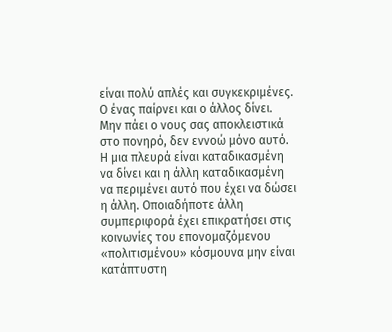είναι πολύ απλές και συγκεκριμένες. Ο ένας παίρνει και ο άλλος δίνει. Μην πάει ο νους σας αποκλειστικά στο πονηρό, δεν εννοώ μόνο αυτό. Η μια πλευρά είναι καταδικασμένη να δίνει και η άλλη καταδικασμένη να περιμένει αυτό που έχει να δώσει η άλλη. Οποιαδήποτε άλλη συμπεριφορά έχει επικρατήσει στις κοινωνίες του επονομαζόμενου «πολιτισμένου» κόσμουνα μην είναι κατάπτυστη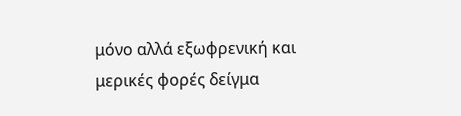μόνο αλλά εξωφρενική και μερικές φορές δείγμα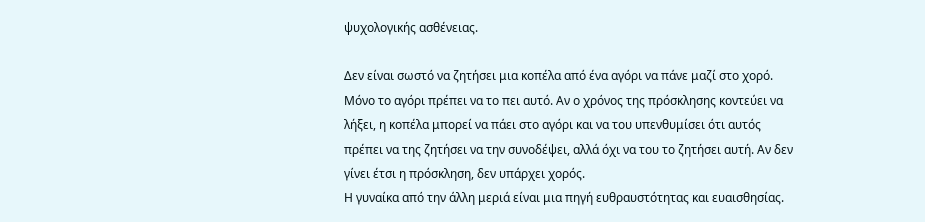ψυχολογικής ασθένειας.

Δεν είναι σωστό να ζητήσει μια κοπέλα από ένα αγόρι να πάνε μαζί στο χορό. Μόνο το αγόρι πρέπει να το πει αυτό. Αν ο χρόνος της πρόσκλησης κοντεύει να λήξει, η κοπέλα μπορεί να πάει στο αγόρι και να του υπενθυμίσει ότι αυτός πρέπει να της ζητήσει να την συνοδέψει, αλλά όχι να του το ζητήσει αυτή. Αν δεν γίνει έτσι η πρόσκληση, δεν υπάρχει χορός.
Η γυναίκα από την άλλη μεριά είναι μια πηγή ευθραυστότητας και ευαισθησίας.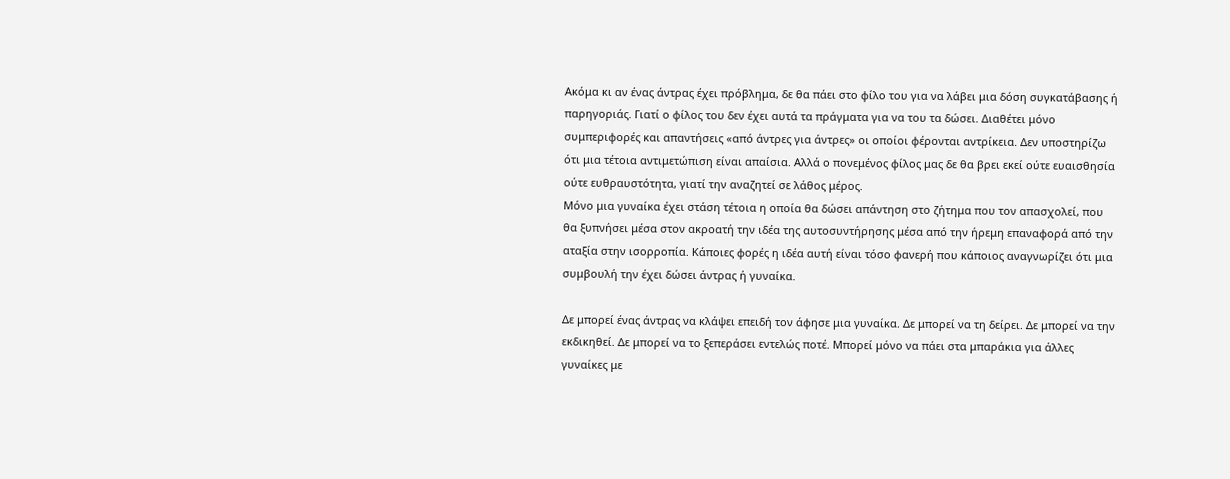Ακόμα κι αν ένας άντρας έχει πρόβλημα, δε θα πάει στο φίλο του για να λάβει μια δόση συγκατάβασης ή παρηγοριάς. Γιατί ο φίλος του δεν έχει αυτά τα πράγματα για να του τα δώσει. Διαθέτει μόνο συμπεριφορές και απαντήσεις «από άντρες για άντρες» οι οποίοι φέρονται αντρίκεια. Δεν υποστηρίζω ότι μια τέτοια αντιμετώπιση είναι απαίσια. Αλλά ο πονεμένος φίλος μας δε θα βρει εκεί ούτε ευαισθησία ούτε ευθραυστότητα, γιατί την αναζητεί σε λάθος μέρος.
Μόνο μια γυναίκα έχει στάση τέτοια η οποία θα δώσει απάντηση στο ζήτημα που τον απασχολεί, που θα ξυπνήσει μέσα στον ακροατή την ιδέα της αυτοσυντήρησης μέσα από την ήρεμη επαναφορά από την αταξία στην ισορροπία. Κάποιες φορές η ιδέα αυτή είναι τόσο φανερή που κάποιος αναγνωρίζει ότι μια συμβουλή την έχει δώσει άντρας ή γυναίκα.

Δε μπορεί ένας άντρας να κλάψει επειδή τον άφησε μια γυναίκα. Δε μπορεί να τη δείρει. Δε μπορεί να την εκδικηθεί. Δε μπορεί να το ξεπεράσει εντελώς ποτέ. Μπορεί μόνο να πάει στα μπαράκια για άλλες γυναίκες με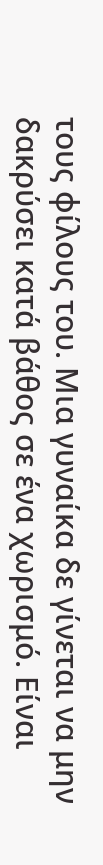τους φίλους του. Μια γυναίκα δε γίνεται να μην δακρύσει κατά βάθος σε ένα χωρισμό. Είναι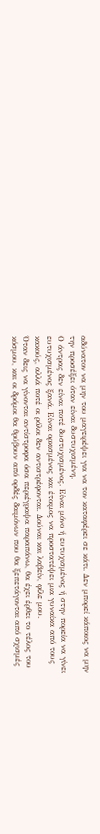αδύνατον να μην του μαγειρέψει για να τον καταφέρει σε κάτι. Δεν μπορεί κάποιος να μην την προσέξει όταν είναι δυστυχισμένη.
Ο άντρας δεν είναι ποτέ δυστυχισμένος. Είναι μόνο ή ευτυχισμένος ή στην πορεία να γίνει ευτυχισμένος ξανά. Είναι ορκισμένος και έτοιμος να προστατέψει μια γυναίκα από τους κακούς, αλλά ποτέ οι ρόλοι δεν αντιστρέφονται. Δούναι και λαβείν, φίλε μου.
Όταν δεις να γίνονται αντίστροφα όσα περιέγραψα παραπάνω, θα έχει έρθει το τέλος του κόσμου, και οι δρόμοι θα θρύβουν από ορδές δαιμόνων που θα ξεπετάγονται από σχισμές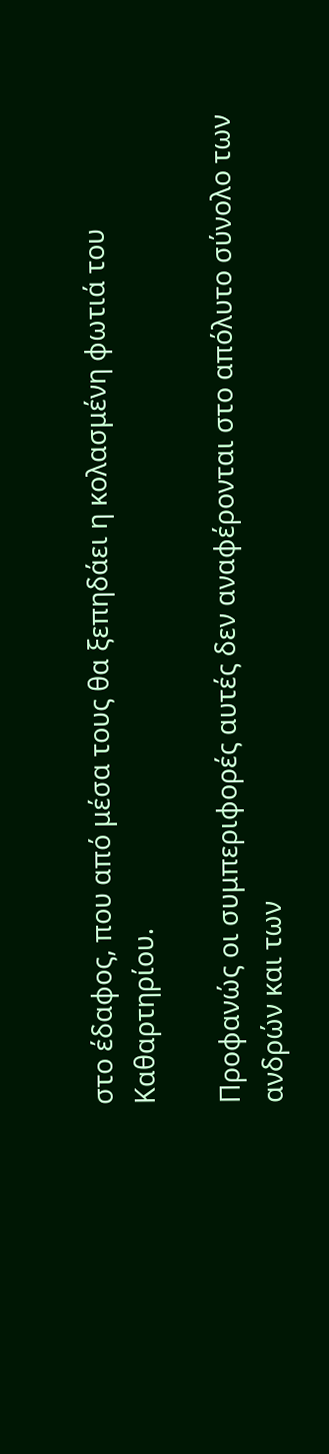στο έδαφος, που από μέσα τους θα ξεπηδάει η κολασμένη φωτιά του Καθαρτηρίου.

Προφανώς οι συμπεριφορές αυτές δεν αναφέρονται στο απόλυτο σύνολο των ανδρών και των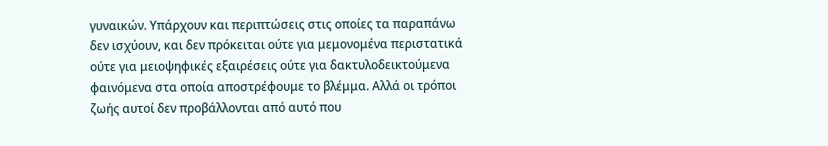γυναικών. Υπάρχουν και περιπτώσεις στις οποίες τα παραπάνω δεν ισχύουν, και δεν πρόκειται ούτε για μεμονομένα περιστατικά ούτε για μειοψηφικές εξαιρέσεις ούτε για δακτυλοδεικτούμενα φαινόμενα στα οποία αποστρέφουμε το βλέμμα. Αλλά οι τρόποι ζωής αυτοί δεν προβάλλονται από αυτό που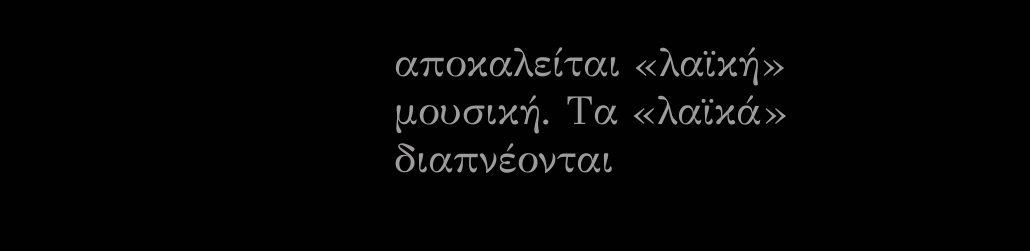αποκαλείται «λαϊκή» μουσική. Τα «λαϊκά» διαπνέονται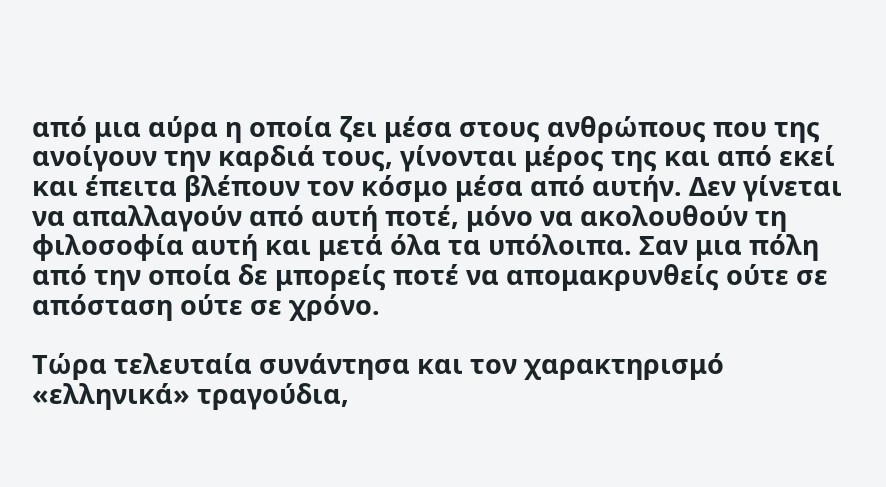από μια αύρα η οποία ζει μέσα στους ανθρώπους που της ανοίγουν την καρδιά τους, γίνονται μέρος της και από εκεί και έπειτα βλέπουν τον κόσμο μέσα από αυτήν. Δεν γίνεται να απαλλαγούν από αυτή ποτέ, μόνο να ακολουθούν τη φιλοσοφία αυτή και μετά όλα τα υπόλοιπα. Σαν μια πόλη από την οποία δε μπορείς ποτέ να απομακρυνθείς ούτε σε απόσταση ούτε σε χρόνο.

Τώρα τελευταία συνάντησα και τον χαρακτηρισμό «ελληνικά» τραγούδια,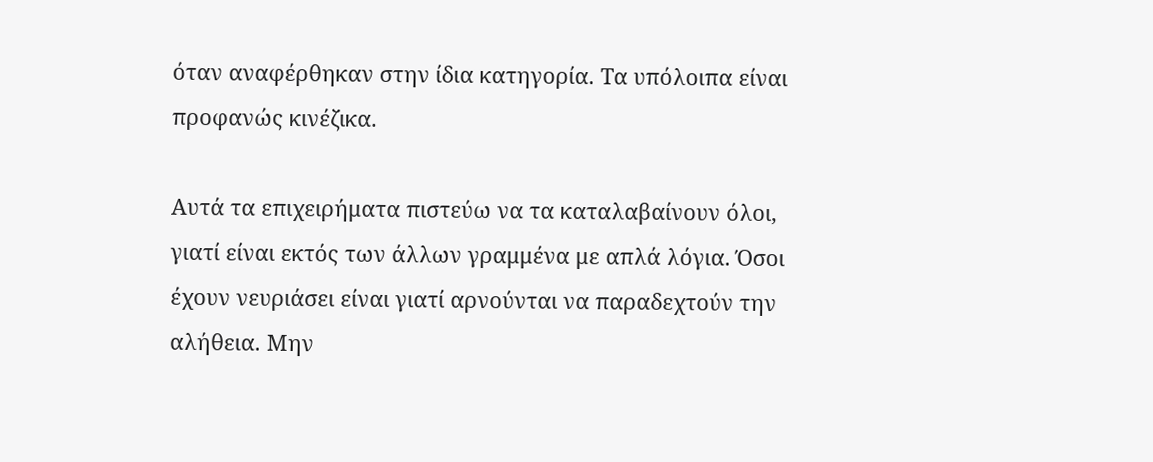όταν αναφέρθηκαν στην ίδια κατηγορία. Τα υπόλοιπα είναι προφανώς κινέζικα.

Αυτά τα επιχειρήματα πιστεύω να τα καταλαβαίνουν όλοι, γιατί είναι εκτός των άλλων γραμμένα με απλά λόγια. Όσοι έχουν νευριάσει είναι γιατί αρνούνται να παραδεχτούν την αλήθεια. Μην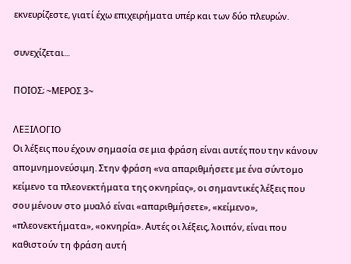εκνευρίζεστε, γιατί έχω επιχειρήματα υπέρ και των δύο πλευρών.

συνεχίζεται...

ΠΟΙΟΣ; ~ΜΕΡΟΣ 3~

ΛΕΞΙΛΟΓΙΟ
Οι λέξεις που έχουν σημασία σε μια φράση είναι αυτές που την κάνουν απομνημονεύσιμη. Στην φράση «να απαριθμήσετε με ένα σύντομο κείμενο τα πλεονεκτήματα της οκνηρίας», οι σημαντικές λέξεις που σου μένουν στο μυαλό είναι «απαριθμήσετε», «κείμενο», «πλεονεκτήματα», «οκνηρία». Αυτές οι λέξεις, λοιπόν, είναι που καθιστούν τη φράση αυτή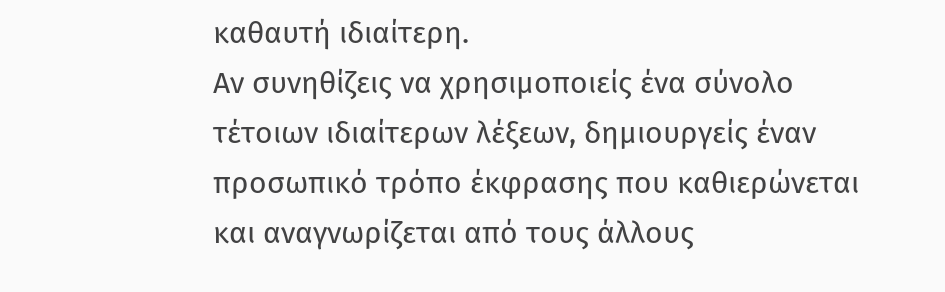καθαυτή ιδιαίτερη.
Αν συνηθίζεις να χρησιμοποιείς ένα σύνολο τέτοιων ιδιαίτερων λέξεων, δημιουργείς έναν προσωπικό τρόπο έκφρασης που καθιερώνεται και αναγνωρίζεται από τους άλλους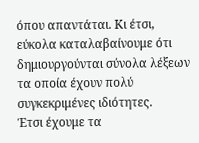όπου απαντάται. Κι έτσι, εύκολα καταλαβαίνουμε ότι δημιουργούνται σύνολα λέξεων τα οποία έχουν πολύ συγκεκριμένες ιδιότητες.
Έτσι έχουμε τα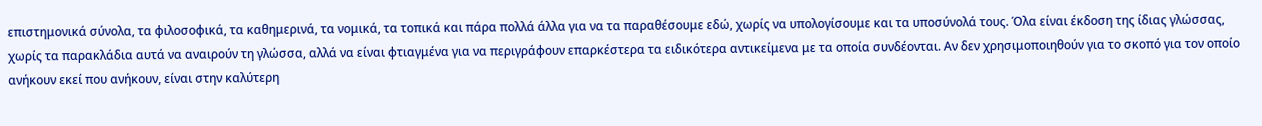επιστημονικά σύνολα, τα φιλοσοφικά, τα καθημερινά, τα νομικά, τα τοπικά και πάρα πολλά άλλα για να τα παραθέσουμε εδώ, χωρίς να υπολογίσουμε και τα υποσύνολά τους. Όλα είναι έκδοση της ίδιας γλώσσας, χωρίς τα παρακλάδια αυτά να αναιρούν τη γλώσσα, αλλά να είναι φτιαγμένα για να περιγράφουν επαρκέστερα τα ειδικότερα αντικείμενα με τα οποία συνδέονται. Αν δεν χρησιμοποιηθούν για το σκοπό για τον οποίο ανήκουν εκεί που ανήκουν, είναι στην καλύτερη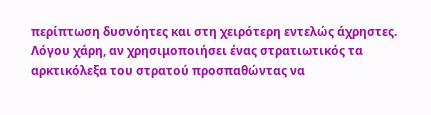περίπτωση δυσνόητες και στη χειρότερη εντελώς άχρηστες.
Λόγου χάρη, αν χρησιμοποιήσει ένας στρατιωτικός τα αρκτικόλεξα του στρατού προσπαθώντας να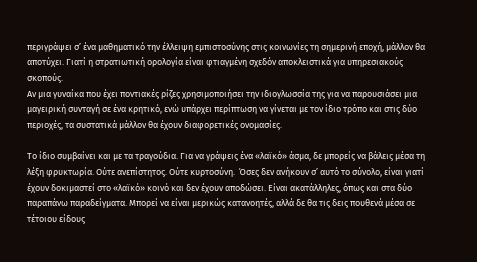περιγράψει σ’ ένα μαθηματικό την έλλειψη εμπιστοσύνης στις κοινωνίες τη σημερινή εποχή, μάλλον θα αποτύχει. Γιατί η στρατιωτική ορολογία είναι φτιαγμένη σχεδόν αποκλειστικά για υπηρεσιακούς σκοπούς.
Αν μια γυναίκα που έχει ποντιακές ρίζες χρησιμοποιήσει την ιδιογλωσσία της για να παρουσιάσει μια μαγειρική συνταγή σε ένα κρητικό, ενώ υπάρχει περίπτωση να γίνεται με τον ίδιο τρόπο και στις δύο περιοχές, τα συστατικά μάλλον θα έχουν διαφορετικές ονομασίες.

Το ίδιο συμβαίνει και με τα τραγούδια. Για να γράψεις ένα «λαϊκό» άσμα, δε μπορείς να βάλεις μέσα τη λέξη φρυκτωρία. Ούτε ανεπίστητος. Ούτε κυρτοσύνη.  Όσες δεν ανήκουν σ’ αυτό το σύνολο, είναι γιατί έχουν δοκιμαστεί στο «λαϊκό» κοινό και δεν έχουν αποδώσει. Είναι ακατάλληλες, όπως και στα δύο παραπάνω παραδείγματα. Μπορεί να είναι μερικώς κατανοητές, αλλά δε θα τις δεις πουθενά μέσα σε τέτοιου είδους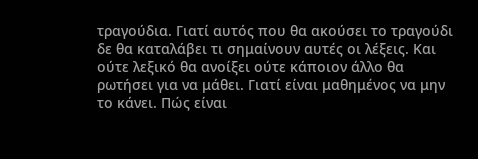τραγούδια. Γιατί αυτός που θα ακούσει το τραγούδι δε θα καταλάβει τι σημαίνουν αυτές οι λέξεις. Και ούτε λεξικό θα ανοίξει ούτε κάποιον άλλο θα ρωτήσει για να μάθει. Γιατί είναι μαθημένος να μην το κάνει. Πώς είναι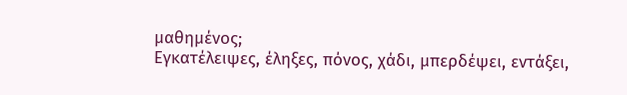μαθημένος;
Εγκατέλειψες, έληξες, πόνος, χάδι, μπερδέψει, εντάξει,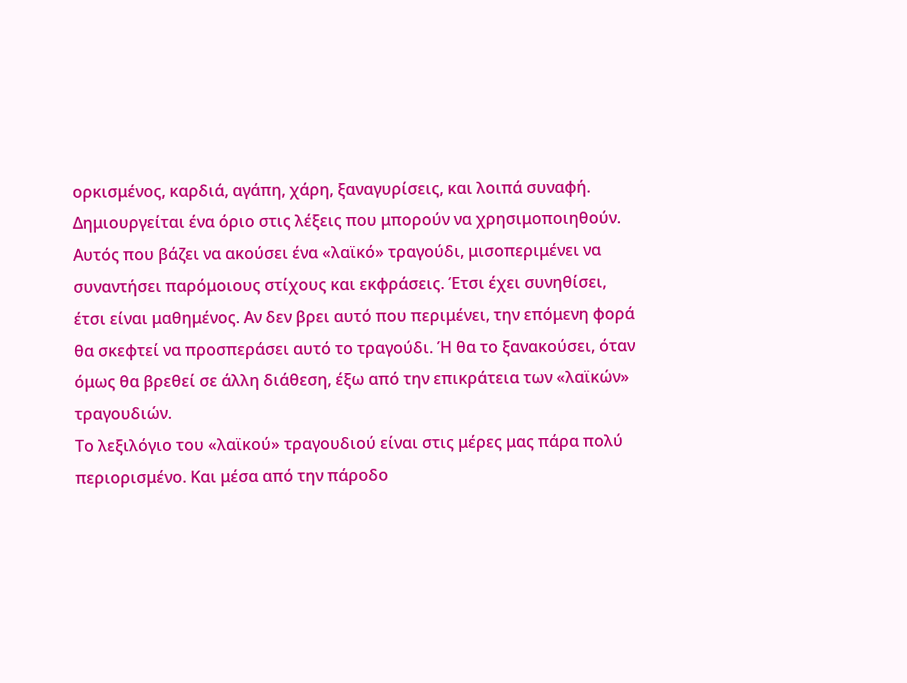ορκισμένος, καρδιά, αγάπη, χάρη, ξαναγυρίσεις, και λοιπά συναφή. Δημιουργείται ένα όριο στις λέξεις που μπορούν να χρησιμοποιηθούν. Αυτός που βάζει να ακούσει ένα «λαϊκό» τραγούδι, μισοπεριμένει να συναντήσει παρόμοιους στίχους και εκφράσεις. Έτσι έχει συνηθίσει, έτσι είναι μαθημένος. Αν δεν βρει αυτό που περιμένει, την επόμενη φορά θα σκεφτεί να προσπεράσει αυτό το τραγούδι. Ή θα το ξανακούσει, όταν όμως θα βρεθεί σε άλλη διάθεση, έξω από την επικράτεια των «λαϊκών» τραγουδιών.
Το λεξιλόγιο του «λαϊκού» τραγουδιού είναι στις μέρες μας πάρα πολύ περιορισμένο. Και μέσα από την πάροδο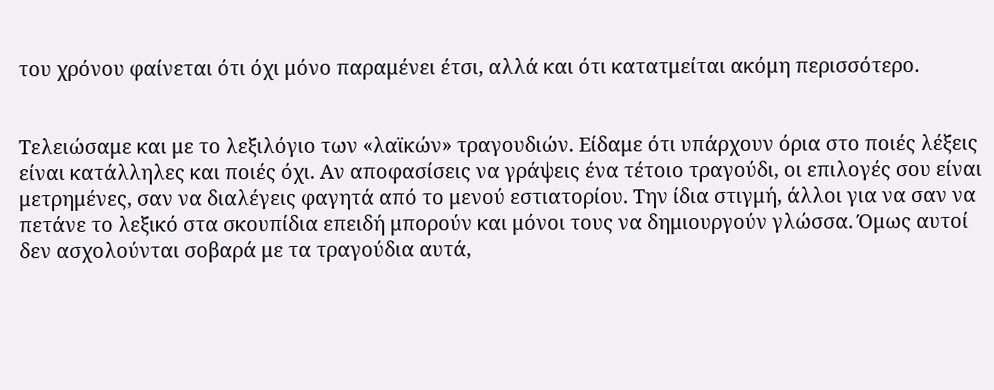του χρόνου φαίνεται ότι όχι μόνο παραμένει έτσι, αλλά και ότι κατατμείται ακόμη περισσότερο.


Τελειώσαμε και με το λεξιλόγιο των «λαϊκών» τραγουδιών. Είδαμε ότι υπάρχουν όρια στο ποιές λέξεις είναι κατάλληλες και ποιές όχι. Αν αποφασίσεις να γράψεις ένα τέτοιο τραγούδι, οι επιλογές σου είναι μετρημένες, σαν να διαλέγεις φαγητά από το μενού εστιατορίου. Την ίδια στιγμή, άλλοι για να σαν να πετάνε το λεξικό στα σκουπίδια επειδή μπορούν και μόνοι τους να δημιουργούν γλώσσα. Όμως αυτοί δεν ασχολούνται σοβαρά με τα τραγούδια αυτά,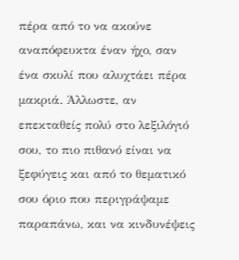πέρα από το να ακούνε αναπόφευκτα έναν ήχο, σαν ένα σκυλί που αλυχτάει πέρα μακριά. Άλλωστε, αν επεκταθείς πολύ στο λεξιλόγιό σου, το πιο πιθανό είναι να ξεφύγεις και από το θεματικό σου όριο που περιγράψαμε παραπάνω, και να κινδυνέψεις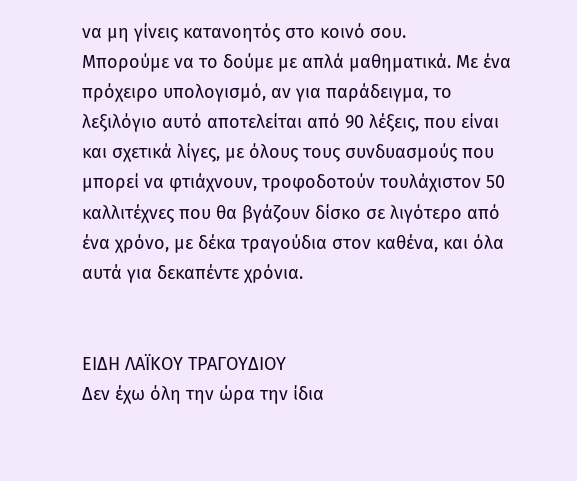να μη γίνεις κατανοητός στο κοινό σου.
Μπορούμε να το δούμε με απλά μαθηματικά. Με ένα πρόχειρο υπολογισμό, αν για παράδειγμα, το λεξιλόγιο αυτό αποτελείται από 90 λέξεις, που είναι και σχετικά λίγες, με όλους τους συνδυασμούς που μπορεί να φτιάχνουν, τροφοδοτούν τουλάχιστον 50 καλλιτέχνες που θα βγάζουν δίσκο σε λιγότερο από ένα χρόνο, με δέκα τραγούδια στον καθένα, και όλα αυτά για δεκαπέντε χρόνια.


ΕΙΔΗ ΛΑΪΚΟΥ ΤΡΑΓΟΥΔΙΟΥ
Δεν έχω όλη την ώρα την ίδια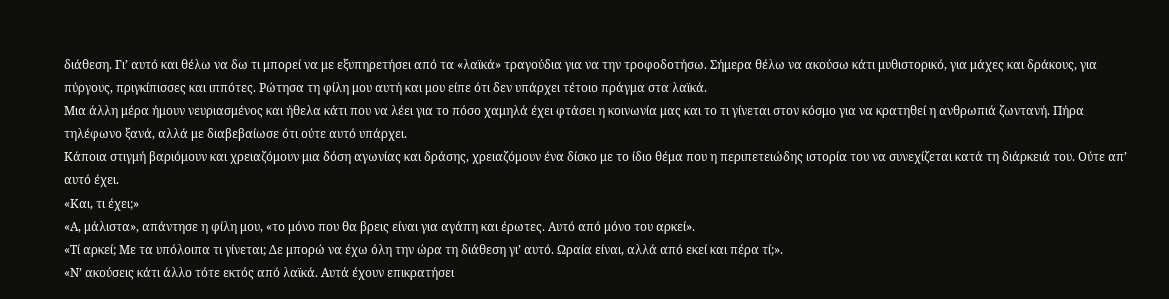διάθεση. Γι’ αυτό και θέλω να δω τι μπορεί να με εξυπηρετήσει από τα «λαϊκά» τραγούδια για να την τροφοδοτήσω. Σήμερα θέλω να ακούσω κάτι μυθιστορικό, για μάχες και δράκους, για πύργους, πριγκίπισσες και ιππότες. Ρώτησα τη φίλη μου αυτή και μου είπε ότι δεν υπάρχει τέτοιο πράγμα στα λαϊκά.
Μια άλλη μέρα ήμουν νευριασμένος και ήθελα κάτι που να λέει για το πόσο χαμηλά έχει φτάσει η κοινωνία μας και το τι γίνεται στον κόσμο για να κρατηθεί η ανθρωπιά ζωντανή. Πήρα τηλέφωνο ξανά, αλλά με διαβεβαίωσε ότι ούτε αυτό υπάρχει.
Κάποια στιγμή βαριόμουν και χρειαζόμουν μια δόση αγωνίας και δράσης, χρειαζόμουν ένα δίσκο με το ίδιο θέμα που η περιπετειώδης ιστορία του να συνεχίζεται κατά τη διάρκειά του. Ούτε απ’ αυτό έχει.
«Και, τι έχει;»
«Α, μάλιστα», απάντησε η φίλη μου, «το μόνο που θα βρεις είναι για αγάπη και έρωτες. Αυτό από μόνο του αρκεί».
«Τί αρκεί; Με τα υπόλοιπα τι γίνεται; Δε μπορώ να έχω όλη την ώρα τη διάθεση γι’ αυτό. Ωραία είναι, αλλά από εκεί και πέρα τί;».
«Ν’ ακούσεις κάτι άλλο τότε εκτός από λαϊκά. Αυτά έχουν επικρατήσει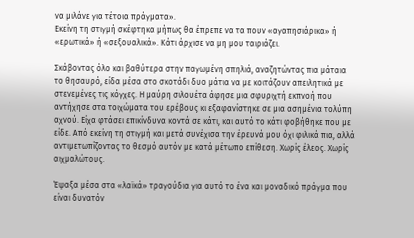να μιλάνε για τέτοια πράγματα».
Εκείνη τη στιγμή σκέφτηκα μήπως θα έπρεπε να τα πουν «αγαπησιάρικα» ή «ερωτικά» ή «σεξουαλικά». Κάτι άρχισε να μη μου ταιριάζει.

Σκάβοντας όλο και βαθύτερα στην παγωμένη σπηλιά, αναζητώντας πια μάταια το θησαυρό, είδα μέσα στο σκοτάδι δυο μάτια να με κοιτάζουν απειλητικά με στενεμένες τις κόγχες. Η μαύρη σιλουέτα άφησε μια σφυριχτή εκπνοή που αντήχησε στα τοιχώματα του ερέβους κι εξαφανίστηκε σε μια ασημένια τολύπη αχνού. Είχα φτάσει επικίνδυνα κοντά σε κάτι, και αυτό το κάτι φοβήθηκε που με είδε. Από εκείνη τη στιγμή και μετά συνέχισα την έρευνά μου όχι φιλικά πια, αλλά αντιμετωπίζοντας το θεσμό αυτόν με κατά μέτωπο επίθεση. Χωρίς έλεος. Χωρίς αιχμαλώτους.

Έψαξα μέσα στα «λαϊκά» τραγούδια για αυτό το ένα και μοναδικό πράγμα που είναι δυνατόν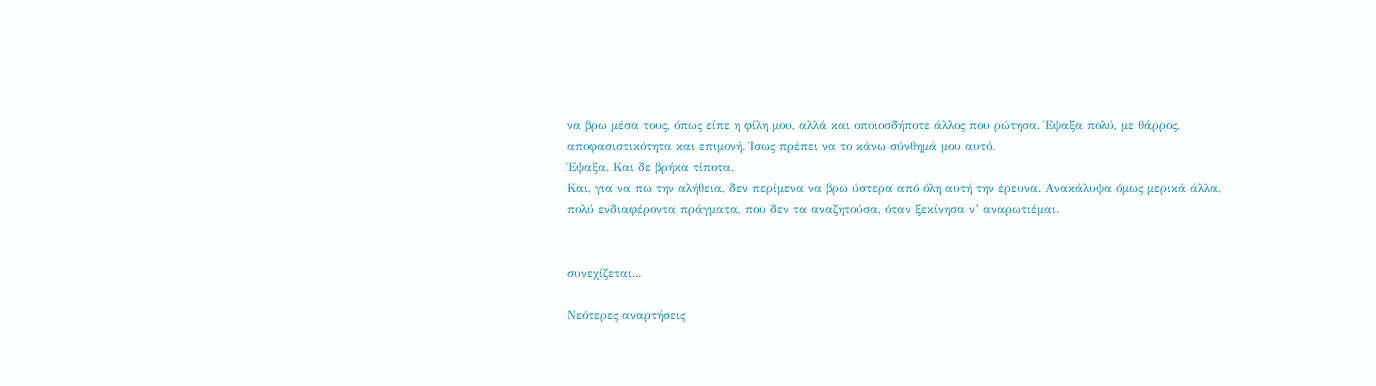να βρω μέσα τους, όπως είπε η φίλη μου, αλλά και οποιοσδήποτε άλλος που ρώτησα. Έψαξα πολύ, με θάρρος, αποφασιστικότητα και επιμονή. Ίσως πρέπει να το κάνω σύνθημά μου αυτό.
Έψαξα. Και δε βρήκα τίποτα.
Και, για να πω την αλήθεια, δεν περίμενα να βρω ύστερα από όλη αυτή την έρευνα. Ανακάλυψα όμως μερικά άλλα, πολύ ενδιαφέροντα πράγματα, που δεν τα αναζητούσα, όταν ξεκίνησα ν’ αναρωτιέμαι.


συνεχίζεται...

Νεότερες αναρτήσεις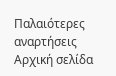Παλαιότερες αναρτήσεις Αρχική σελίδα